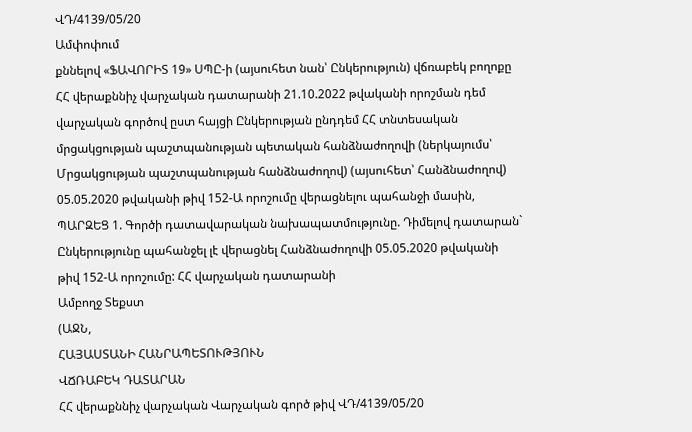ՎԴ/4139/05/20
Ամփոփում
քննելով «ՖԱՎՈՐԻՏ 19» ՍՊԸ-ի (այսուհետ նան՝ Ընկերություն) վճռաբեկ բողոքը ՀՀ վերաքննիչ վարչական դատարանի 21.10.2022 թվականի որոշման դեմ վարչական գործով ըստ հայցի Ընկերության ընդդեմ ՀՀ տնտեսական մրցակցության պաշտպանության պետական հանձնաժողովի (ներկայումս՝ Մրցակցության պաշտպանության հանձնաժողով) (այսուհետ՝ Հանձնաժողով) 05.05.2020 թվականի թիվ 152-Ա որոշումը վերացնելու պահանջի մասին, ՊԱՐԶԵՑ 1. Գործի դատավարական նախապատմությունը. Դիմելով դատարան` Ընկերությունը պահանջել լէ վերացնել Հանձնաժողովի 05.05.2020 թվականի թիվ 152-Ա որոշումը: ՀՀ վարչական դատարանի
Ամբողջ Տեքստ
(ԱՋՆ,
ՀԱՅԱՍՏԱՆԻ ՀԱՆՐԱՊԵՏՈՒԹՅՈՒՆ
ՎՃՌԱԲԵԿ ԴԱՏԱՐԱՆ
ՀՀ վերաքննիչ վարչական Վարչական գործ թիվ ՎԴ/4139/05/20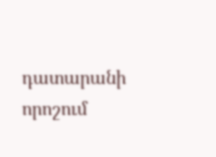դատարանի որոշում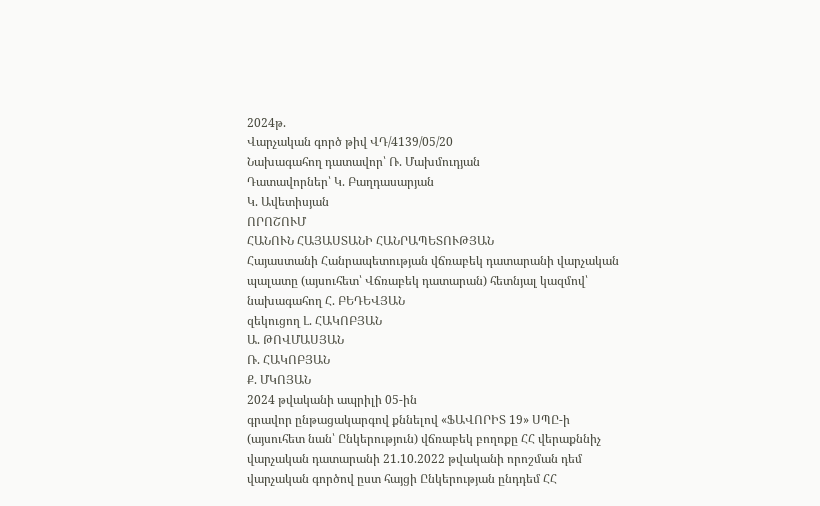2024թ.
Վարչական գործ թիվ ՎԴ/4139/05/20
Նախագահող դատավոր՝ Ռ. Մախմուդյան
Դատավորներ՝ Կ. Բաղդասարյան
Կ. Ավետիսյան
ՈՐՈՇՈՒՄ
ՀԱՆՈՒՆ ՀԱՅԱՍՏԱՆԻ ՀԱՆՐԱՊԵՏՈՒԹՅԱՆ
Հայաստանի Հանրապետության վճռաբեկ դատարանի վարչական պալատը (այսուհետ՝ Վճռաբեկ դատարան) հետնյալ կազմով՝
նախագահող Հ. ԲԵԴԵՎՅԱՆ
զեկուցող Լ. ՀԱԿՈԲՅԱՆ
Ա. ԹՈՎՄԱՍՅԱՆ
Ռ. ՀԱԿՈԲՅԱՆ
Ք. ՄԿՈՅԱՆ
2024 թվականի ապրիլի 05-ին
գրավոր ընթացակարգով քննելով «ՖԱՎՈՐԻՏ 19» ՍՊԸ-ի (այսուհետ նան՝ Ընկերություն) վճռաբեկ բողոքը ՀՀ վերաքննիչ վարչական դատարանի 21.10.2022 թվականի որոշման դեմ վարչական գործով ըստ հայցի Ընկերության ընդդեմ ՀՀ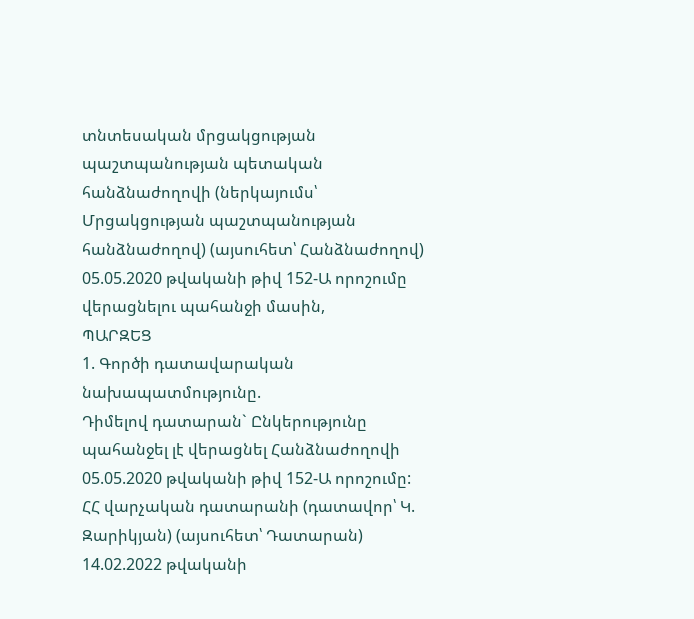տնտեսական մրցակցության պաշտպանության պետական հանձնաժողովի (ներկայումս՝ Մրցակցության պաշտպանության հանձնաժողով) (այսուհետ՝ Հանձնաժողով) 05.05.2020 թվականի թիվ 152-Ա որոշումը վերացնելու պահանջի մասին,
ՊԱՐԶԵՑ
1. Գործի դատավարական նախապատմությունը.
Դիմելով դատարան` Ընկերությունը պահանջել լէ վերացնել Հանձնաժողովի 05.05.2020 թվականի թիվ 152-Ա որոշումը:
ՀՀ վարչական դատարանի (դատավոր՝ Կ. Զարիկյան) (այսուհետ՝ Դատարան) 14.02.2022 թվականի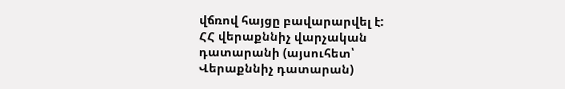վճռով հայցը բավարարվել է:
ՀՀ վերաքննիչ վարչական դատարանի (այսուհետ՝ Վերաքննիչ դատարան)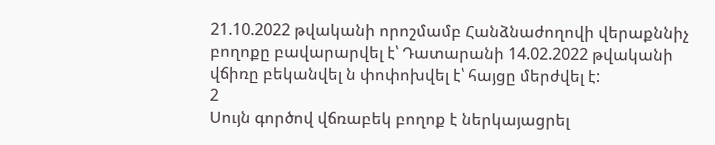21.10.2022 թվականի որոշմամբ Հանձնաժողովի վերաքննիչ բողոքը բավարարվել է՝ Դատարանի 14.02.2022 թվականի վճիռը բեկանվել ն փոփոխվել է՝ հայցը մերժվել է:
2
Սույն գործով վճռաբեկ բողոք է ներկայացրել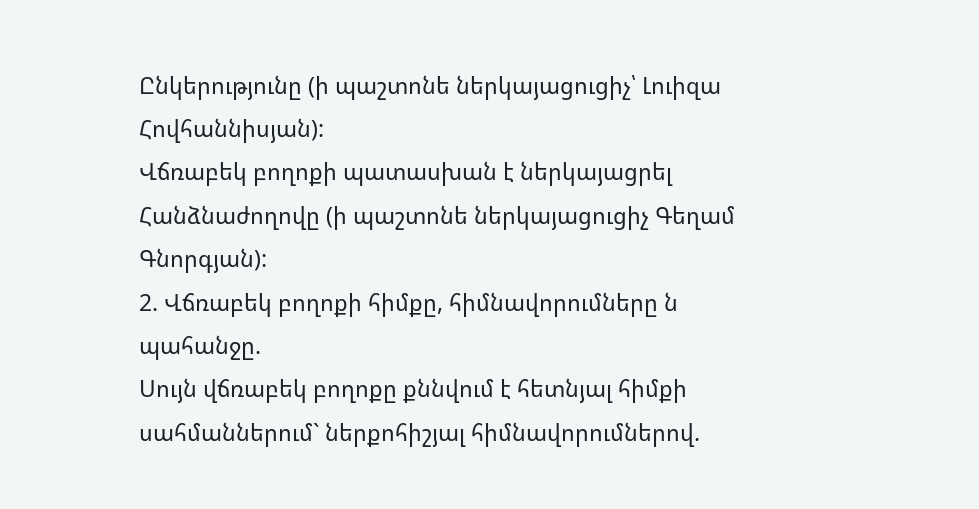Ընկերությունը (ի պաշտոնե ներկայացուցիչ՝ Լուիզա Հովհաննիսյան):
Վճռաբեկ բողոքի պատասխան է ներկայացրել Հանձնաժողովը (ի պաշտոնե ներկայացուցիչ Գեղամ Գնորգյան):
2. Վճռաբեկ բողոքի հիմքը, հիմնավորումները ն պահանջը.
Սույն վճռաբեկ բողոքը քննվում է հետնյալ հիմքի սահմաններում` ներքոհիշյալ հիմնավորումներով.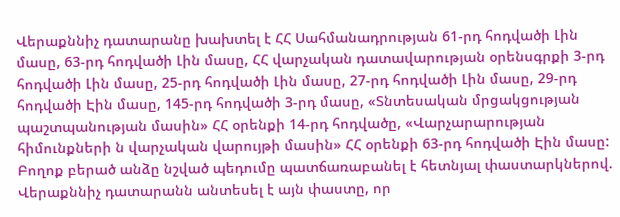Վերաքննիչ դատարանը խախտել է ՀՀ Սահմանադրության 61-րդ հոդվածի Լին մասը, 63-րդ հոդվածի Լին մասը, ՀՀ վարչական դատավարության օրենսգրքի 3-րդ հոդվածի Լին մասը, 25-րդ հոդվածի Լին մասը, 27-րդ հոդվածի Լին մասը, 29-րդ հոդվածի Էին մասը, 145-րդ հոդվածի 3-րդ մասը, «Տնտեսական մրցակցության պաշտպանության մասին» ՀՀ օրենքի 14-րդ հոդվածը, «Վարչարարության հիմունքների ն վարչական վարույթի մասին» ՀՀ օրենքի 63-րդ հոդվածի Էին մասը:
Բողոք բերած անձը նշված պեդումը պատճառաբանել է հետնյալ փաստարկներով.
Վերաքննիչ դատարանն անտեսել է այն փաստը, որ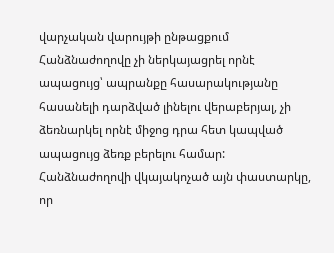վարչական վարույթի ընթացքում Հանձնաժողովը չի ներկայացրել որնէ ապացույց՝ ապրանքը հասարակությանը հասանելի դարձված լինելու վերաբերյալ, չի ձեռնարկել որնէ միջոց դրա հետ կապված ապացույց ձեռք բերելու համար: Հանձնաժողովի վկայակոչած այն փաստարկը, որ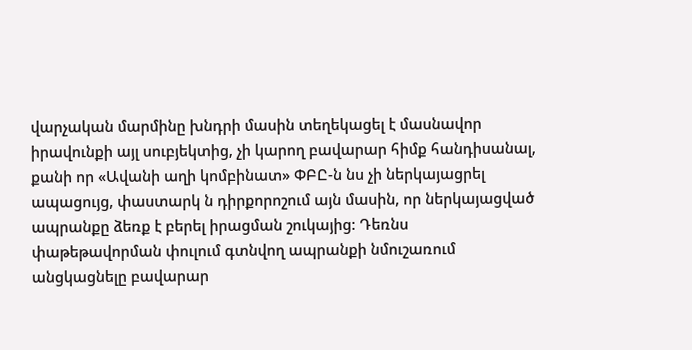վարչական մարմինը խնդրի մասին տեղեկացել է մասնավոր իրավունքի այլ սուբյեկտից, չի կարող բավարար հիմք հանդիսանալ, քանի որ «Ավանի աղի կոմբինատ» ՓԲԸ-ն նս չի ներկայացրել ապացույց, փաստարկ ն դիրքորոշում այն մասին, որ ներկայացված ապրանքը ձեռք է բերել իրացման շուկայից: Դեռնս փաթեթավորման փուլում գտնվող ապրանքի նմուշառում անցկացնելը բավարար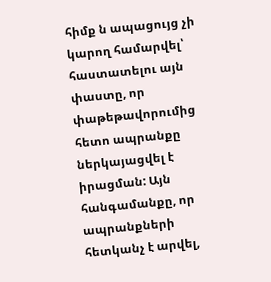հիմք ն ապացույց չի կարող համարվել՝ հաստատելու այն փաստը, որ փաթեթավորումից հետո ապրանքը ներկայացվել է իրացման: Այն հանգամանքը, որ ապրանքների հետկանչ է արվել,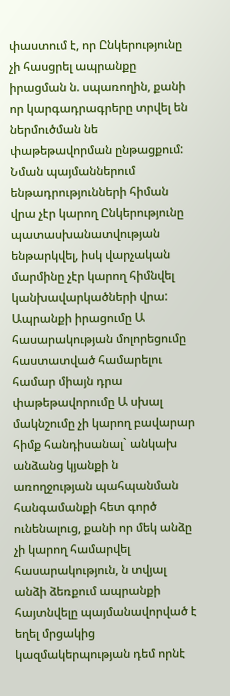փաստում է, որ Ընկերությունը չի հասցրել ապրանքը իրացման ն. սպառողին, քանի որ կարգադրագրերը տրվել են ներմուծման նե փաթեթավորման ընթացքում: Նման պայմաններում ենթադրությունների հիման վրա չէր կարող Ընկերությունը պատասխանատվության ենթարկվել, իսկ վարչական մարմինը չէր կարող հիմնվել կանխավարկածների վրա:
Ապրանքի իրացումը Ա հասարակության մոլորեցումը հաստատված համարելու համար միայն դրա փաթեթավորումը Ա սխալ մակնշումը չի կարող բավարար հիմք հանդիսանալ` անկախ անձանց կյանքի ն առողջության պահպանման հանգամանքի հետ գործ ունենալուց, քանի որ մեկ անձը չի կարող համարվել հասարակություն, ն տվյալ անձի ձեռքում ապրանքի հայտնվելը պայմանավորված է եղել մրցակից կազմակերպության դեմ որնէ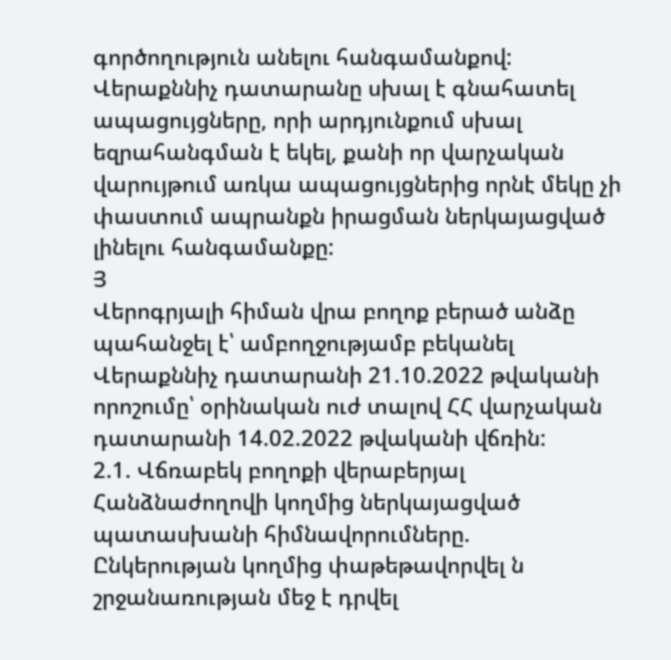գործողություն անելու հանգամանքով:
Վերաքննիչ դատարանը սխալ է գնահատել ապացույցները, որի արդյունքում սխալ եզրահանգման է եկել, քանի որ վարչական վարույթում առկա ապացույցներից որնէ մեկը չի փաստում ապրանքն իրացման ներկայացված լինելու հանգամանքը:
Յ
Վերոգրյալի հիման վրա բողոք բերած անձը պահանջել է՝ ամբողջությամբ բեկանել Վերաքննիչ դատարանի 21.10.2022 թվականի որոշումը՝ օրինական ուժ տալով ՀՀ վարչական դատարանի 14.02.2022 թվականի վճռին:
2.1. Վճռաբեկ բողոքի վերաբերյալ Հանձնաժողովի կողմից ներկայացված պատասխանի հիմնավորումները.
Ընկերության կողմից փաթեթավորվել ն շրջանառության մեջ է դրվել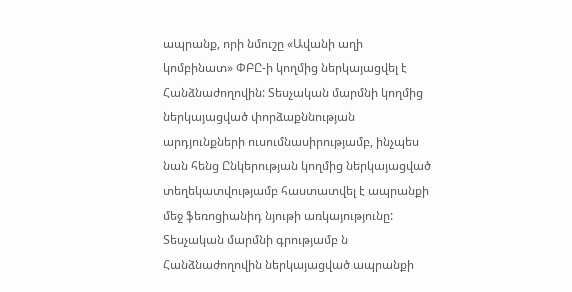ապրանք, որի նմուշը «Ավանի աղի կոմբինատ» ՓԲԸ-ի կողմից ներկայացվել է Հանձնաժողովին: Տեսչական մարմնի կողմից ներկայացված փորձաքննության արդյունքների ուսումնասիրությամբ, ինչպես նան հենց Ընկերության կողմից ներկայացված տեղեկատվությամբ հաստատվել է ապրանքի մեջ ֆեռոցիանիդ նյութի առկայությունը: Տեսչական մարմնի գրությամբ ն Հանձնաժողովին ներկայացված ապրանքի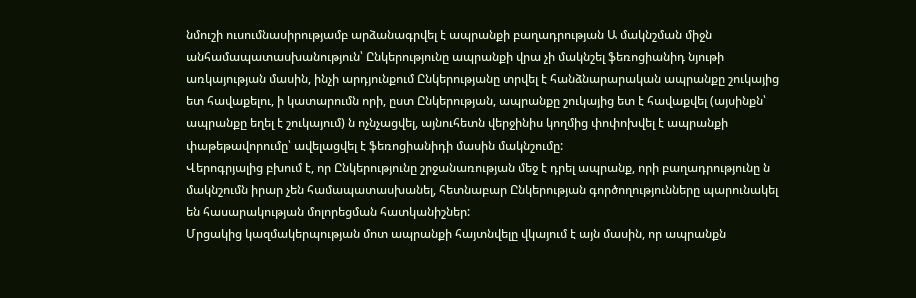նմուշի ուսումնասիրությամբ արձանագրվել է ապրանքի բաղադրության Ա մակնշման միջն անհամապատասխանություն՝ Ընկերությունը ապրանքի վրա չի մակնշել ֆեռոցիանիդ նյութի առկայության մասին, ինչի արդյունքում Ընկերությանը տրվել է հանձնարարական ապրանքը շուկայից ետ հավաքելու, ի կատարումն որի, ըստ Ընկերության, ապրանքը շուկայից ետ է հավաքվել (այսինքն՝ ապրանքը եղել է շուկայում) ն ոչնչացվել, այնուհետն վերջինիս կողմից փոփոխվել է ապրանքի փաթեթավորումը՝ ավելացվել է ֆեռոցիանիդի մասին մակնշումը:
Վերոգրյալից բխում է, որ Ընկերությունը շրջանառության մեջ է դրել ապրանք, որի բաղադրությունը ն մակնշումն իրար չեն համապատասխանել, հետնաբար Ընկերության գործողությունները պարունակել են հասարակության մոլորեցման հատկանիշներ:
Մրցակից կազմակերպության մոտ ապրանքի հայտնվելը վկայում է այն մասին, որ ապրանքն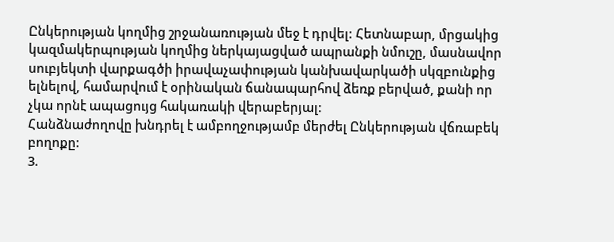Ընկերության կողմից շրջանառության մեջ է դրվել: Հետնաբար, մրցակից կազմակերպության կողմից ներկայացված ապրանքի նմուշը, մասնավոր սուբյեկտի վարքագծի իրավաչափության կանխավարկածի սկզբունքից ելնելով, համարվում է օրինական ճանապարհով ձեռք բերված, քանի որ չկա որնէ ապացույց հակառակի վերաբերյալ:
Հանձնաժողովը խնդրել է ամբողջությամբ մերժել Ընկերության վճռաբեկ բողոքը:
3.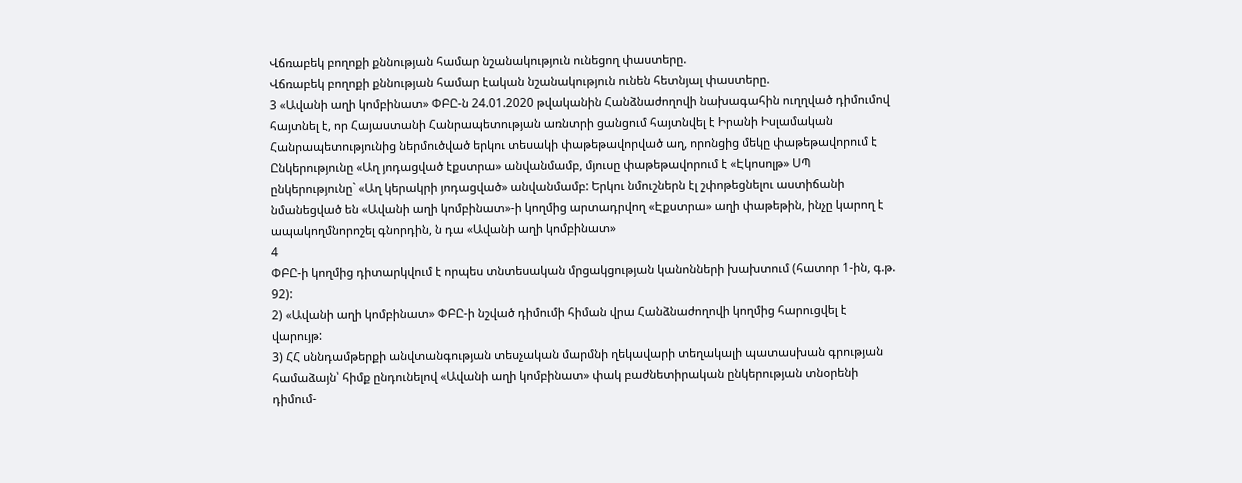Վճռաբեկ բողոքի քննության համար նշանակություն ունեցող փաստերը.
Վճռաբեկ բողոքի քննության համար էական նշանակություն ունեն հետնյալ փաստերը.
3 «Ավանի աղի կոմբինատ» ՓԲԸ-ն 24.01.2020 թվականին Հանձնաժողովի նախագահին ուղղված դիմումով հայտնել է, որ Հայաստանի Հանրապետության առնտրի ցանցում հայտնվել է Իրանի Իսլամական Հանրապետությունից ներմուծված երկու տեսակի փաթեթավորված աղ, որոնցից մեկը փաթեթավորում է Ընկերությունը «Աղ յոդացված էքստրա» անվանմամբ, մյուսը փաթեթավորում է «Էկոսոլթ» ՍՊ ընկերությունը` «Աղ կերակրի յոդացված» անվանմամբ: Երկու նմուշներն էլ շփոթեցնելու աստիճանի նմանեցված են «Ավանի աղի կոմբինատ»-ի կողմից արտադրվող «Էքստրա» աղի փաթեթին, ինչը կարող է ապակողմնորոշել գնորդին, ն դա «Ավանի աղի կոմբինատ»
4
ՓԲԸ-ի կողմից դիտարկվում է որպես տնտեսական մրցակցության կանոնների խախտում (հատոր 1-ին, գ.թ. 92):
2) «Ավանի աղի կոմբինատ» ՓԲԸ-ի նշված դիմումի հիման վրա Հանձնաժողովի կողմից հարուցվել է վարույթ:
3) ՀՀ սննդամթերքի անվտանգության տեսչական մարմնի ղեկավարի տեղակալի պատասխան գրության համաձայն՝ հիմք ընդունելով «Ավանի աղի կոմբինատ» փակ բաժնետիրական ընկերության տնօրենի դիմում-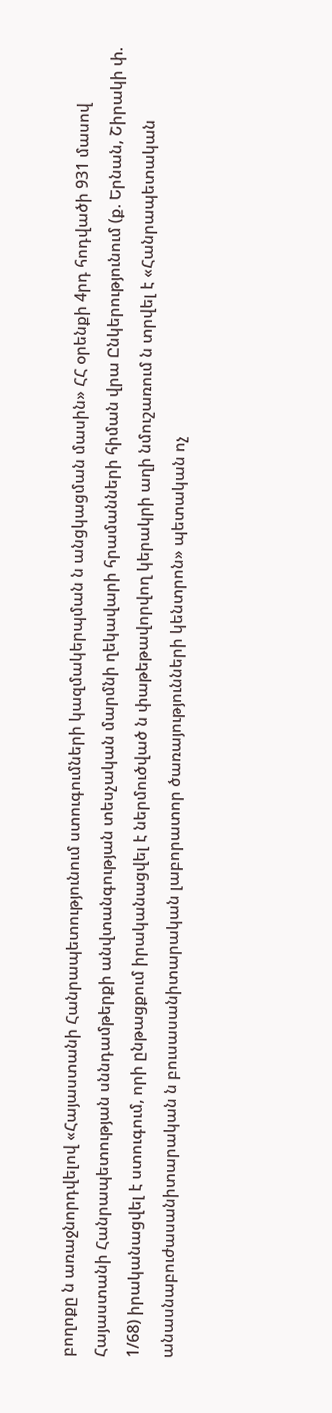բողոքը ն առաջնորդվելով «Հայաստանի Հանրապետությունում ստուգումների կազմակերպման ն անցկացման մասին» ՀՀ օրենքի 4րդ հոդվածի 931 մասով Հայաստանի Հանրապետության սննդամթերքի անվտանգության տեսչական մարմնի ղեկավարի հրամանների հիման վրա Ընկերությունում (ք. Երնան, Շիրակի փ. 1/68) իրականացվել է ստուգում, որի ընթացքում իրականացվել է ներմուծված ն փաթեթավորվող կերակրի աղի նմուշառում ն տրվել է «Հանրապետական անասնաբուժասանիտարական ն բուսասանիտարական լաբորատոր ծառայությունների կենտրոն» պետական ոչ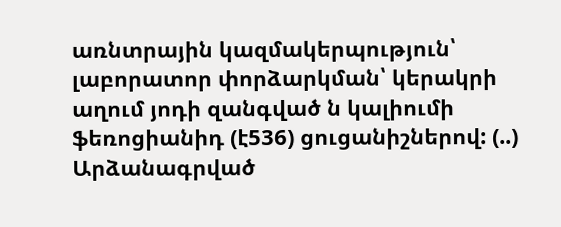առնտրային կազմակերպություն՝ լաբորատոր փորձարկման՝ կերակրի աղում յոդի զանգված ն կալիումի ֆեռոցիանիդ (է536) ցուցանիշներով: (..) Արձանագրված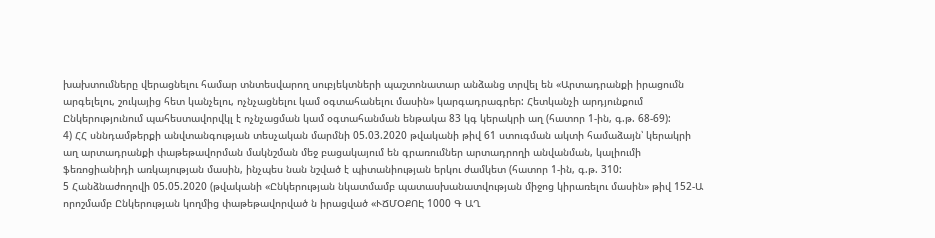խախտումները վերացնելու համար տնտեսվարող սուբյեկտների պաշտոնատար անձանց տրվել են «Արտադրանքի իրացումն արգելելու, շուկայից հետ կանչելու, ոչնչացնելու կամ օգտահանելու մասին» կարգադրագրեր: Հետկանչի արդյունքում Ընկերությունում պահեստավորվկլ է ոչնչացման կամ օգտահանման ենթակա 83 կգ կերակրի աղ (հատոր 1-ին, գ.թ. 68-69):
4) ՀՀ սննդամթերքի անվտանգության տեսչական մարմնի 05.03.2020 թվականի թիվ 61 ստուգման ակտի համաձայն՝ կերակրի աղ արտադրանքի փաթեթավորման մակնշման մեջ բացակայում են գրառումներ արտադրողի անվանման, կալիումի ֆեռոցիանիդի առկայության մասին, ինչպես նան նշված է պիտանիության երկու ժամկետ (հատոր 1-ին, գ.թ. 310:
5 Հանձնաժողովի 05.05.2020 (թվականի «Ընկերության նկատմամբ պատասխանատվության միջոց կիրառելու մասին» թիվ 152-Ա որոշմամբ Ընկերության կողմից փաթեթավորված ն իրացված «ՒՃՄՕՔՈԷ 1000 Գ ԱՂ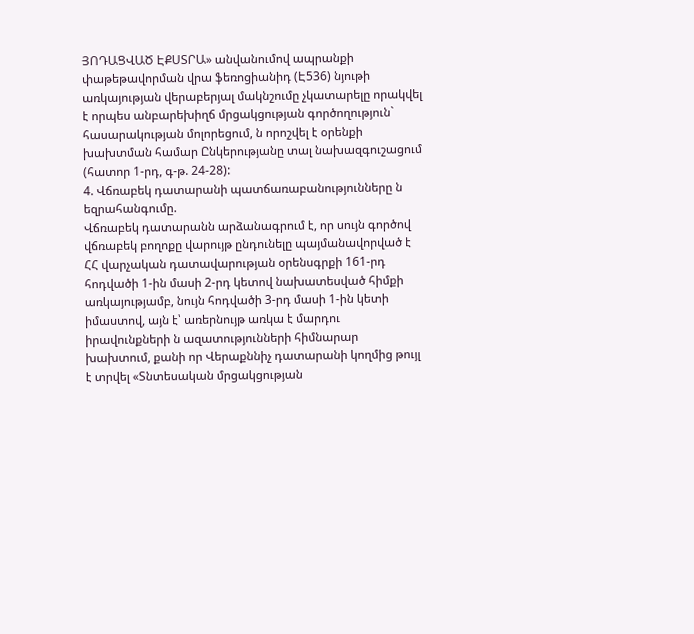ՅՈԴԱՑՎԱԾ ԷՔՍՏՐԱ» անվանումով ապրանքի փաթեթավորման վրա ֆեռոցիանիդ (Է536) նյութի առկայության վերաբերյալ մակնշումը չկատարելը որակվել է որպես անբարեխիղճ մրցակցության գործողություն` հասարակության մոլորեցում, ն որոշվել է օրենքի խախտման համար Ընկերությանը տալ նախազգուշացում (հատոր 1-րդ, գ-թ. 24-28):
4. Վճռաբեկ դատարանի պատճառաբանությունները ն եզրահանգումը.
Վճռաբեկ դատարանն արձանագրում է, որ սույն գործով վճռաբեկ բողոքը վարույթ ընդունելը պայմանավորված է ՀՀ վարչական դատավարության օրենսգրքի 161-րդ հոդվածի 1-ին մասի 2-րդ կետով նախատեսված հիմքի առկայությամբ, նույն հոդվածի 3-րդ մասի 1-ին կետի իմաստով, այն է՝ առերնույթ առկա է մարդու իրավունքների ն ազատությունների հիմնարար խախտում, քանի որ Վերաքննիչ դատարանի կողմից թույլ է տրվել «Տնտեսական մրցակցության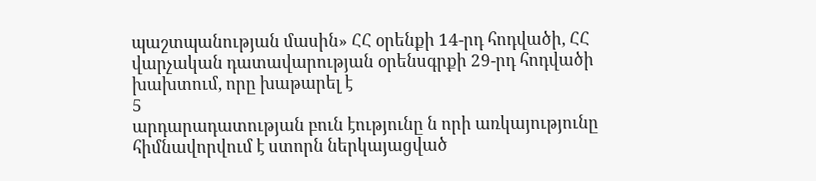պաշտպանության մասին» ՀՀ օրենքի 14-րդ հոդվածի, ՀՀ վարչական դատավարության օրենսգրքի 29-րդ հոդվածի խախտում, որը խաթարել է
5
արդարադատության բուն էությունը ն որի առկայությունը հիմնավորվում է ստորն ներկայացված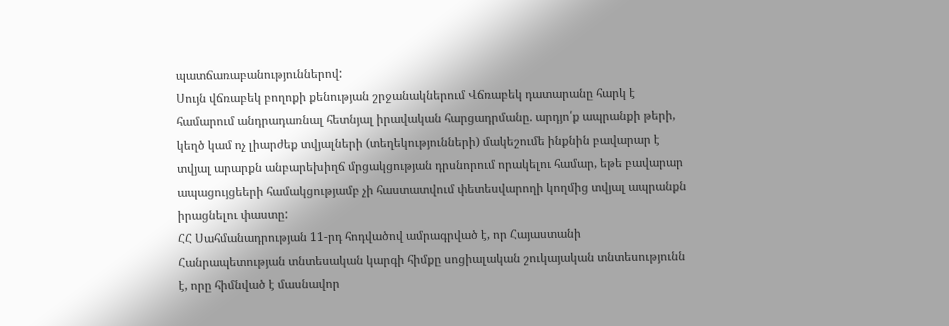պատճառաբանություններով:
Սույն վճռաբեկ բողոքի քենության շրջանակներում Վճռաբեկ դատարանը հարկ է համարում անդրադառնալ հետնյալ իրավական հարցադրմանը. արդյո՛ք ապրանքի թերի, կեղծ կամ ոչ լիարժեք տվյալների (տեղեկությունների) մակեշումե ինքնին բավարար է տվյալ արարքն անբարեխիղճ մրցակցության դրսնորում որակելու համար, եթե բավարար ապացույցեերի համակցությամբ չի հաստատվում փետեսվարողի կողմից տվյալ ապրանքն իրացնելու փաստը:
ՀՀ Սահմանադրության 11-րդ հոդվածով ամրագրված է, որ Հայաստանի Հանրապետության տնտեսական կարգի հիմքը սոցիալական շուկայական տնտեսությունն է, որը հիմնված է մասնավոր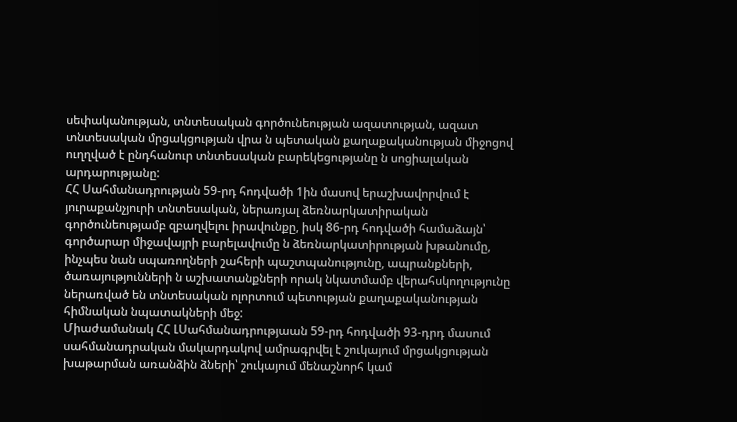սեփականության, տնտեսական գործունեության ազատության, ազատ տնտեսական մրցակցության վրա ն պետական քաղաքականության միջոցով ուղղված է ընդհանուր տնտեսական բարեկեցությանը ն սոցիալական արդարությանը:
ՀՀ Սահմանադրության 59-րդ հոդվածի 1ին մասով երաշխավորվում է յուրաքանչյուրի տնտեսական, ներառյալ ձեռնարկատիրական գործունեությամբ զբաղվելու իրավունքը, իսկ 86-րդ հոդվածի համաձայն՝ գործարար միջավայրի բարելավումը ն ձեռնարկատիրության խթանումը, ինչպես նան սպառողների շահերի պաշտպանությունը, ապրանքների, ծառայությունների ն աշխատանքների որակ նկատմամբ վերահսկողությունը ներառված են տնտեսական ոլորտում պետության քաղաքականության հիմնական նպատակների մեջ:
Միաժամանակ ՀՀ ԼՍահմանադրությաան 59-րդ հոդվածի 93-դրդ մասում սահմանադրական մակարդակով ամրագրվել է շուկայում մրցակցության խաթարման առանձին ձների՝ շուկայում մենաշնորհ կամ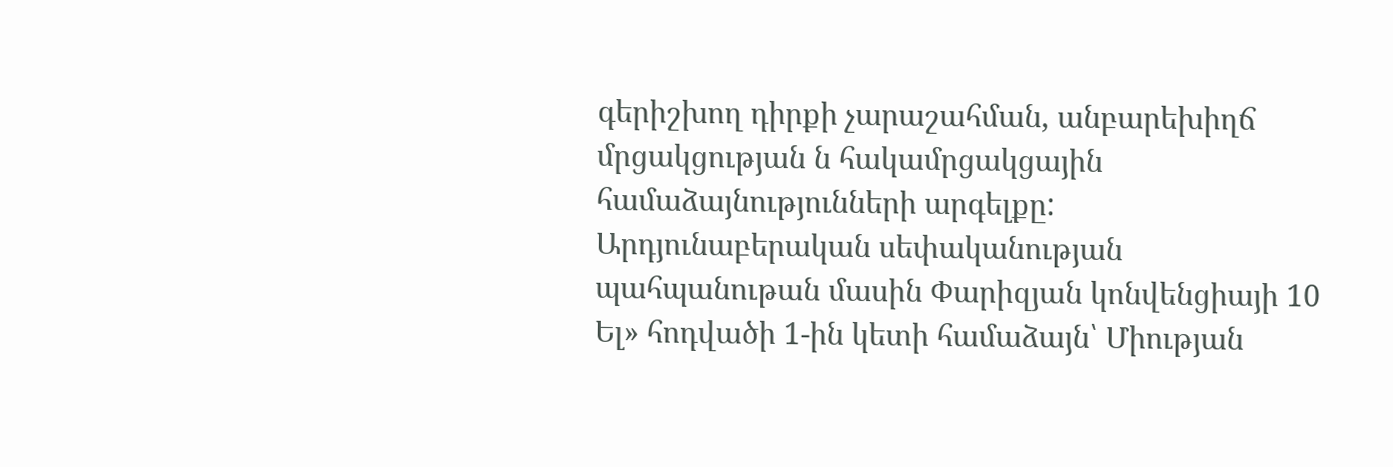գերիշխող դիրքի չարաշահման, անբարեխիղճ մրցակցության ն հակամրցակցային համաձայնությունների արգելքը:
Արդյունաբերական սեփականության պահպանութան մասին Փարիզյան կոնվենցիայի 10 Ել» հոդվածի 1-ին կետի համաձայն՝ Միության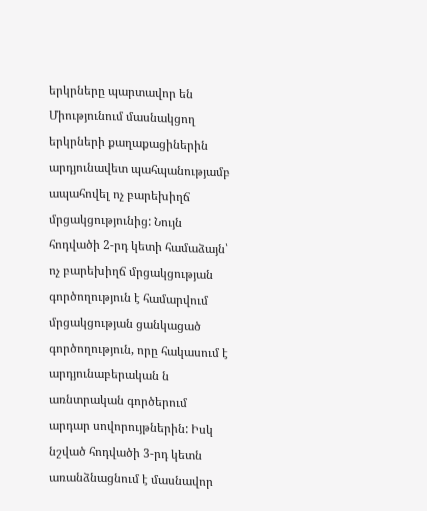երկրները պարտավոր են Միությունում մասնակցող երկրների քաղաքացիներին արդյունավետ պահպանությամբ ապահովել ոչ բարեխիղճ մրցակցությունից: Նույն հոդվածի 2-րդ կետի համաձայն՝ ոչ բարեխիղճ մրցակցության գործողություն է համարվում մրցակցության ցանկացած գործողություն, որը հակասում է արդյունաբերական ն առնտրական գործերում արդար սովորույթներին: Իսկ նշված հոդվածի 3-րդ կետն առանձնացնում է մասնավոր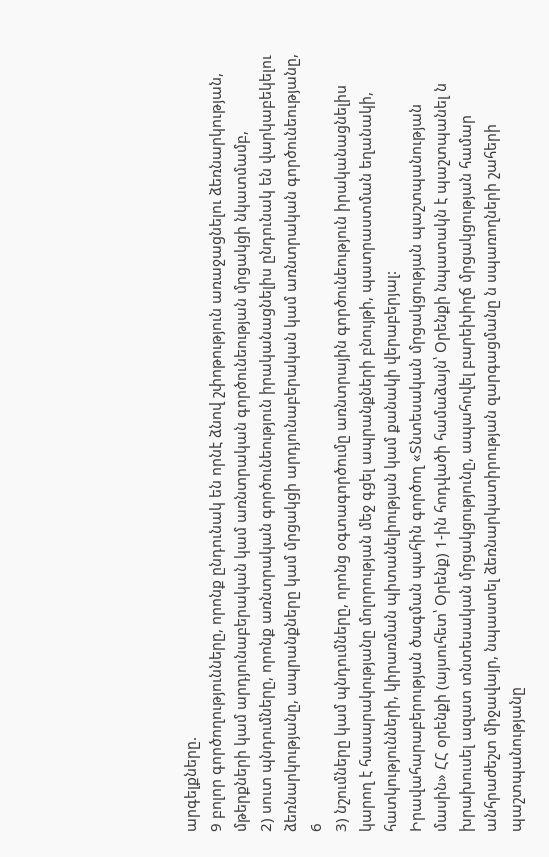արգելքները.
9 բոլոր գործողությունները, որոնք ընդունակ են որնէ ձնով շփոթություն առաջացնելու ձեռնարկության, մթերքների կամ արդյունաբերական կամ առնտրական գործունեության մրցակցի նկատմամբ,
2) սուտ պնդումները, որոնք առնտրական գործունեություն իրականացնելիս ընդունակ են վարկաբեկելու ձեռնարկությանը, ապրանքները կամ մրցակցի արդյունաբերական կամ առնտրական գործունեությանը,
6
3) նշումները կամ պնդումները, որոնց օգտագործումը առնտրային գործունեություն իրականացնելիս կարող է հասարակությանը մոլորության մեջ գցել ապրանքների բնույթի, պատրաստման եղանակի, հատկությունների, կիրառման պիտանելիության կամ քանակի վերաբերյալ:
Իրավահարաբերության ծագման պահին գործող «Տնտեսական մրցակցության պաշտպանության մասին» ՀՀ օրենքի (այսուհետ՝ Օրենք) 1-ին հոդվածի համաձայն՝ Օրենքի նպատակն է պաշտպանել ն խրախուսել ազատ տնտեսական մրցակցությունը, ապահովել բարեխիղճ մրցակցության համար անհրաժեշտ միջավայր, նպաստել ձեռնարկատիրության զարգացմանը ն սպառողների շահերի պաշտպանությանը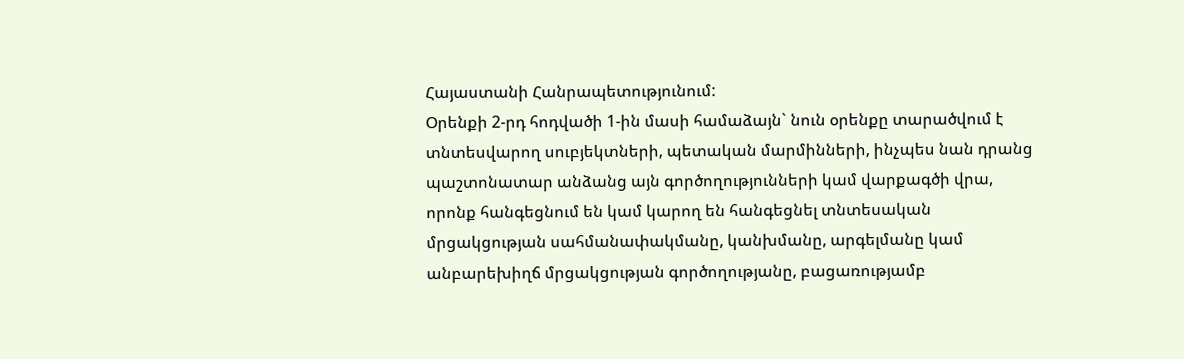Հայաստանի Հանրապետությունում:
Օրենքի 2-րդ հոդվածի 1-ին մասի համաձայն` նուն օրենքը տարածվում է տնտեսվարող սուբյեկտների, պետական մարմինների, ինչպես նան դրանց պաշտոնատար անձանց այն գործողությունների կամ վարքագծի վրա, որոնք հանգեցնում են կամ կարող են հանգեցնել տնտեսական մրցակցության սահմանափակմանը, կանխմանը, արգելմանը կամ անբարեխիղճ մրցակցության գործողությանը, բացառությամբ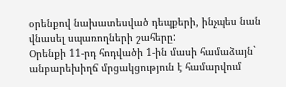օրենքով նախատեսված դեպքերի, ինչպես նան վնասել սպառողների շահերը:
Օրենքի 11-րդ հոդվածի 1-ին մասի համաձայն` անբարեխիղճ մրցակցություն է համարվում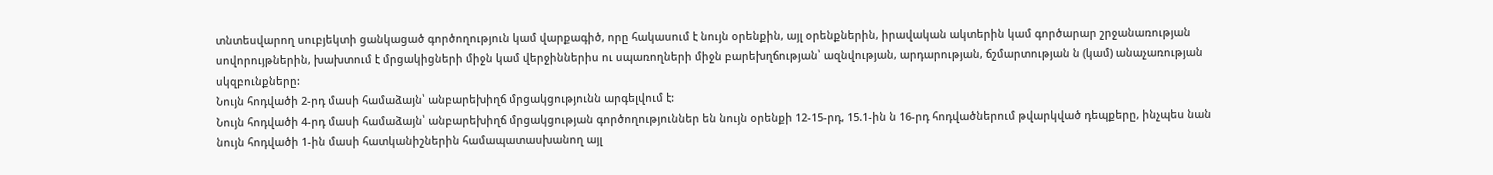տնտեսվարող սուբյեկտի ցանկացած գործողություն կամ վարքագիծ, որը հակասում է նույն օրենքին, այլ օրենքներին, իրավական ակտերին կամ գործարար շրջանառության սովորույթներին, խախտում է մրցակիցների միջն կամ վերջիններիս ու սպառողների միջն բարեխղճության՝ ազնվության, արդարության, ճշմարտության ն (կամ) անաչառության սկզբունքները:
Նույն հոդվածի 2-րդ մասի համաձայն՝ անբարեխիղճ մրցակցությունն արգելվում է:
Նույն հոդվածի 4-րդ մասի համաձայն՝ անբարեխիղճ մրցակցության գործողություններ են նույն օրենքի 12-15-րդ, 15.1-ին ն 16-րդ հոդվածներում թվարկված դեպքերը, ինչպես նան նույն հոդվածի 1-ին մասի հատկանիշներին համապատասխանող այլ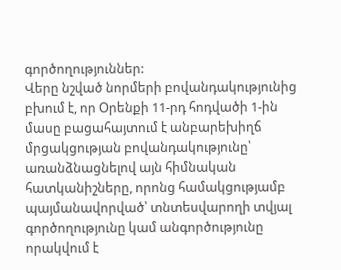գործողություններ:
Վերը նշված նորմերի բովանդակությունից բխում է, որ Օրենքի 11-րդ հոդվածի 1-ին մասը բացահայտում է անբարեխիղճ մրցակցության բովանդակությունը՝ առանձնացնելով այն հիմնական հատկանիշները, որոնց համակցությամբ պայմանավորված՝ տնտեսվարողի տվյալ գործողությունը կամ անգործությունը որակվում է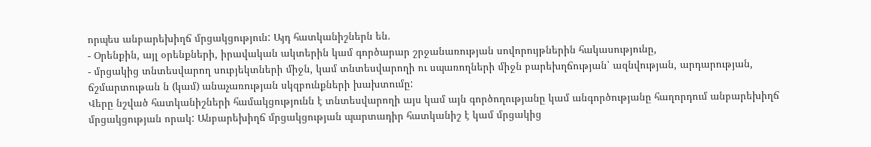որպես անբարեխիղճ մրցակցություն: Այդ հատկանիշներն են.
- Օրենքին, այլ օրենքների, իրավական ակտերին կամ գործարար շրջանառության սովորույթներին հակասությունը,
- մրցակից տնտեսվարող սուբյեկտների միջն, կամ տնտեսվարողի ու սպառողների միջն բարեխղճության՝ ազնվության, արդարության, ճշմարտութան ն (կամ) անաչառության սկզբունքների խախտումը:
Վերը նշված հատկանիշների համակցությունն է տնտեսվարողի այս կամ այն գործողությանը կամ անգործությանը հաղորդում անբարեխիղճ մրցակցության որակ: Անբարեխիղճ մրցակցության պարտադիր հատկանիշ է կամ մրցակից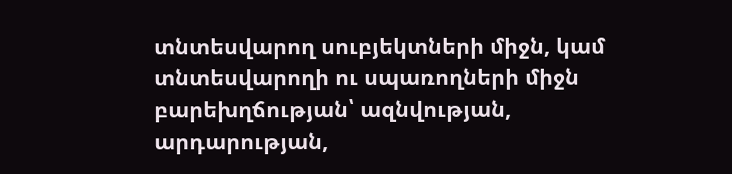տնտեսվարող սուբյեկտների միջն, կամ տնտեսվարողի ու սպառողների միջն բարեխղճության՝ ազնվության, արդարության,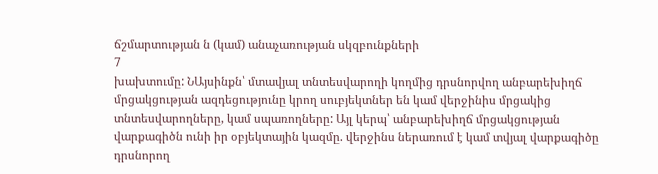ճշմարտության ն (կամ) անաչառության սկզբունքների
7
խախտումը: ՆԱյսինքն՝ մտավյալ տնտեսվարողի կողմից դրսնորվող անբարեխիղճ մրցակցության ազդեցությունը կրող սուբյեկտներ են կամ վերջինիս մրցակից տնտեսվարողները, կամ սպառողները: Այլ կերպ՝ անբարեխիղճ մրցակցության վարքագիծն ունի իր օբյեկտային կազմը. վերջինս ներառում է կամ տվյալ վարքագիծը դրսնորող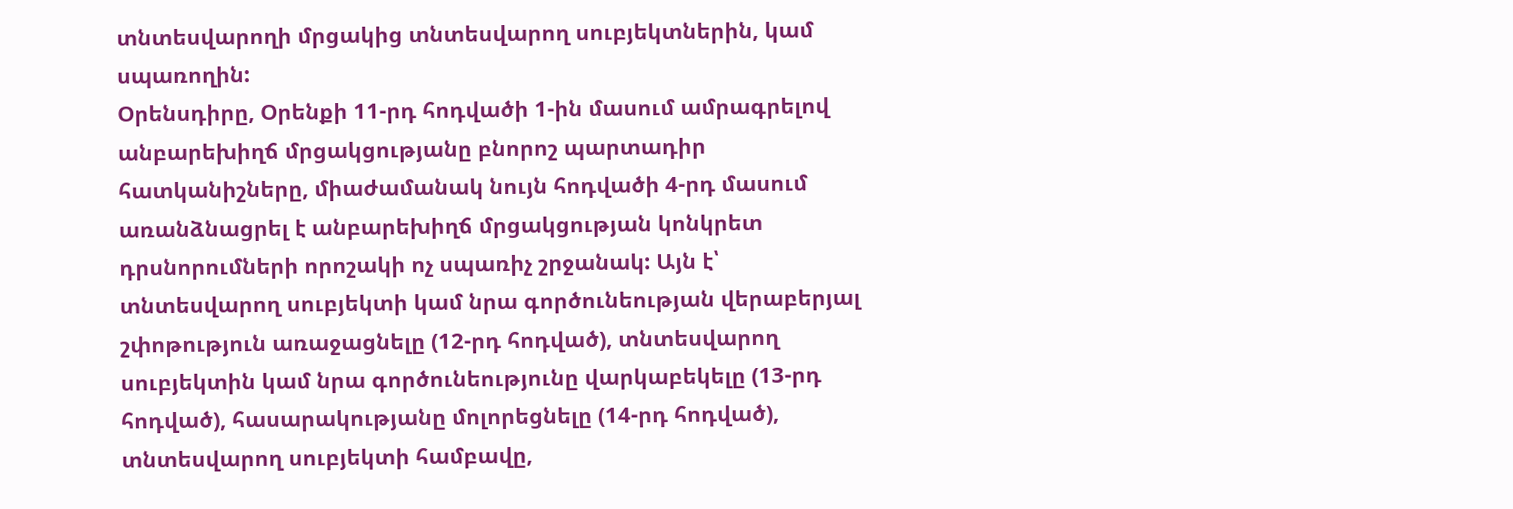տնտեսվարողի մրցակից տնտեսվարող սուբյեկտներին, կամ սպառողին:
Օրենսդիրը, Օրենքի 11-րդ հոդվածի 1-ին մասում ամրագրելով անբարեխիղճ մրցակցությանը բնորոշ պարտադիր հատկանիշները, միաժամանակ նույն հոդվածի 4-րդ մասում առանձնացրել է անբարեխիղճ մրցակցության կոնկրետ դրսնորումների որոշակի ոչ սպառիչ շրջանակ: Այն է՝ տնտեսվարող սուբյեկտի կամ նրա գործունեության վերաբերյալ շփոթություն առաջացնելը (12-րդ հոդված), տնտեսվարող սուբյեկտին կամ նրա գործունեությունը վարկաբեկելը (13-րդ հոդված), հասարակությանը մոլորեցնելը (14-րդ հոդված), տնտեսվարող սուբյեկտի համբավը,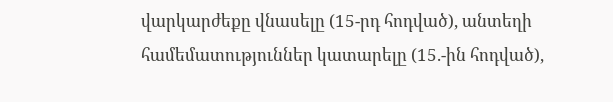վարկարժեքը վնասելը (15-րդ հոդված), անտեղի համեմատություններ կատարելը (15.-ին հոդված),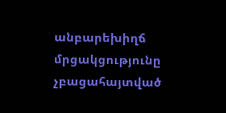անբարեխիղճ մրցակցությունը չբացահայտված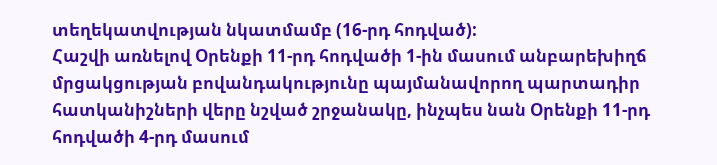տեղեկատվության նկատմամբ (16-րդ հոդված):
Հաշվի առնելով Օրենքի 11-րդ հոդվածի 1-ին մասում անբարեխիղճ մրցակցության բովանդակությունը պայմանավորող պարտադիր հատկանիշների վերը նշված շրջանակը, ինչպես նան Օրենքի 11-րդ հոդվածի 4-րդ մասում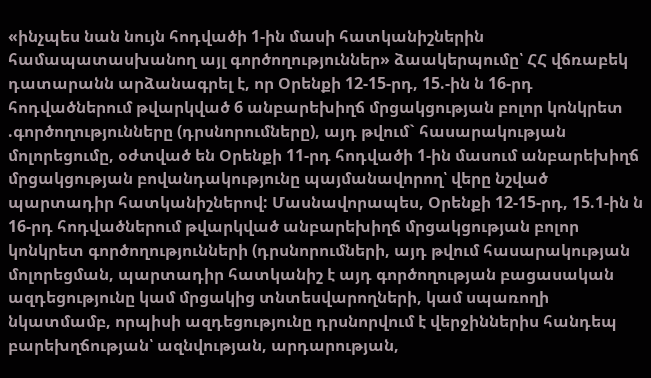«ինչպես նան նույն հոդվածի 1-ին մասի հատկանիշներին համապատասխանող այլ գործողություններ» ձաակերպումը՝ ՀՀ վճռաբեկ դատարանն արձանագրել է, որ Օրենքի 12-15-րդ, 15.-ին ն 16-րդ հոդվածներում թվարկված 6 անբարեխիղճ մրցակցության բոլոր կոնկրետ .գործողությունները (դրսնորումները), այդ թվում` հասարակության մոլորեցումը, օժտված են Օրենքի 11-րդ հոդվածի 1-ին մասում անբարեխիղճ մրցակցության բովանդակությունը պայմանավորող՝ վերը նշված պարտադիր հատկանիշներով: Մասնավորապես, Օրենքի 12-15-րդ, 15.1-ին ն 16-րդ հոդվածներում թվարկված անբարեխիղճ մրցակցության բոլոր կոնկրետ գործողությունների (դրսնորումների, այդ թվում հասարակության մոլորեցման, պարտադիր հատկանիշ է այդ գործողության բացասական ազդեցությունը կամ մրցակից տնտեսվարողների, կամ սպառողի նկատմամբ, որպիսի ազդեցությունը դրսնորվում է վերջիններիս հանդեպ բարեխղճության՝ ազնվության, արդարության,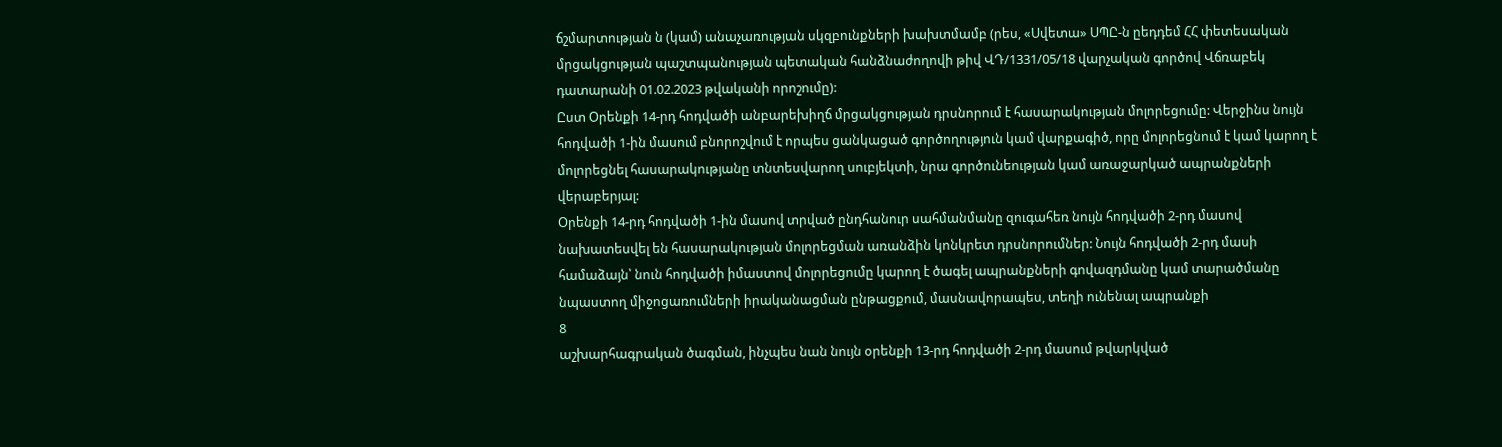ճշմարտության ն (կամ) անաչառության սկզբունքների խախտմամբ (րես, «Սվետա» ՍՊԸ-ն ըեդդեմ ՀՀ փետեսական մրցակցության պաշտպանության պետական հանձնաժողովի թիվ ՎԴ/1331/05/18 վարչական գործով Վճռաբեկ դատարանի 01.02.2023 թվականի որոշումը):
Ըստ Օրենքի 14-րդ հոդվածի անբարեխիղճ մրցակցության դրսնորում է հասարակության մոլորեցումը: Վերջինս նույն հոդվածի 1-ին մասում բնորոշվում է որպես ցանկացած գործողություն կամ վարքագիծ, որը մոլորեցնում է կամ կարող է մոլորեցնել հասարակությանը տնտեսվարող սուբյեկտի, նրա գործունեության կամ առաջարկած ապրանքների վերաբերյալ:
Օրենքի 14-րդ հոդվածի 1-ին մասով տրված ընդհանուր սահմանմանը զուգահեռ նույն հոդվածի 2-րդ մասով նախատեսվել են հասարակության մոլորեցման առանձին կոնկրետ դրսնորումներ: Նույն հոդվածի 2-րդ մասի համաձայն՝ նուն հոդվածի իմաստով մոլորեցումը կարող է ծագել ապրանքների գովազդմանը կամ տարածմանը նպաստող միջոցառումների իրականացման ընթացքում, մասնավորապես, տեղի ունենալ ապրանքի
8
աշխարհագրական ծագման, ինչպես նան նույն օրենքի 13-րդ հոդվածի 2-րդ մասում թվարկված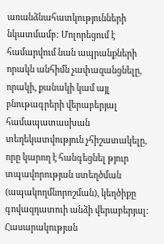առանձնահատկությունների նկատմամբ: Մոլորեցում է համարվում նան ապրանքների որակն անհիմն չափազանցնելը, որակի, քանակի կամ այլ բնութագրերի վերաբերյալ համապատասխան տեղեկատվություն չհիշատակելը, որը կարող է հանգեցնել թյուր տպավորության ստեղծման (ապակողմնորոշման), կեղծիքը գովազդատուի անձի վերաբերյալ: Հասարակության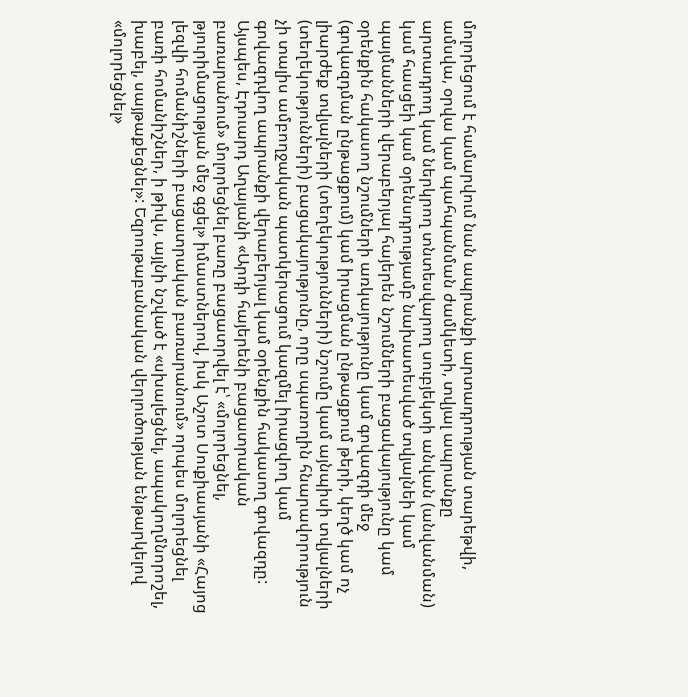մոլորեցում է համարվում նան ապրանքի արտադրության տարեթվի, ամսվա, օրվա կամ պահպանման ժամկետի, տվյալ ապրանքը արտադրող կամ ներկրող տնտեսվարող սուբյեկտի անվան (անվանման) կամ հասցեի կամ օրենսդրությամբ նախատեսված տվյալնեի կամ պայմանների վերաբերյալ հայերեն նշումների բացակայությունը կամ օրենքին հակասող նշումների առկայությունը կամ գովազդի մեջ (գովազդման ընթացքում) կամ իրացման ընթացքում թերի, կեղծ կամ ոչ լիարժեք տվյալների (տեղեկությունների) նշումը կամ այնպիսի տվյալների (տեղեկությունների) բացակայությունը, որը սպառողին հնարավորություն չի տալիս ամբողջական պատկերացում կազմել իրացվող կամ գովազդվող ապրանքի վերաբերյալ կամ օրենքին հակասող գովազդը:
Այսպես, Էդուարդ Աղայանի «Արդի հայերենի բացատրական բառարանում» մոլորեցնել բառը բացատրվել է՝ «մոլորեցնել, թյուրիմացության մեջ գցել» իմաստներով, իսկ Աշոտ Սուքիասյանի «Հայոց լեզվի հոմանիշների բացատրական բառարանում» որպես մոլորեցնել բառի հոմանիշներ, ի թիվս, այլնի նշված է «սխալեցնել, ապակողմնորոշել, խաբել, սայթաքեցնել»: Եզրութաբանական վերլուծության ենթարկելով «մոլորեցնել»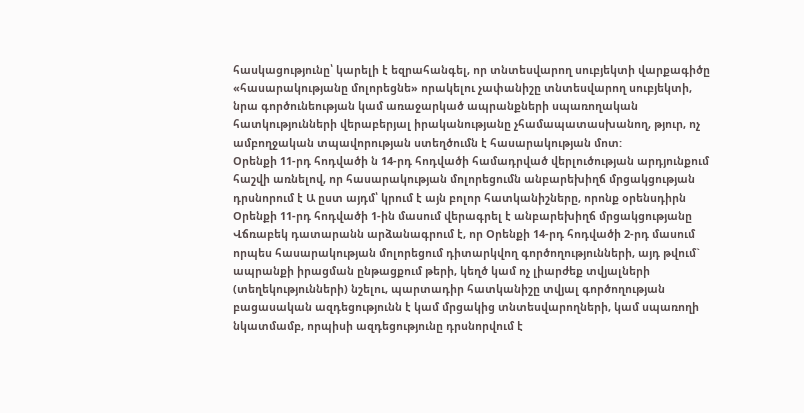հասկացությունը՝ կարելի է եզրահանգել, որ տնտեսվարող սուբյեկտի վարքագիծը «հասարակությանը մոլորեցնե» որակելու չափանիշը տնտեսվարող սուբյեկտի, նրա գործունեության կամ առաջարկած ապրանքների սպառողական հատկությունների վերաբերյալ իրականությանը չհամապատասխանող, թյուր, ոչ ամբողջական տպավորության ստեղծումն է հասարակության մոտ:
Օրենքի 11-րդ հոդվածի ն 14-րդ հոդվածի համադրված վերլուծության արդյունքում հաշվի առնելով, որ հասարակության մոլորեցումն անբարեխիղճ մրցակցության դրսնորում է Ա ըստ այդմ՝ կրում է այն բոլոր հատկանիշները, որոնք օրենսդիրն Օրենքի 11-րդ հոդվածի 1-ին մասում վերագրել է անբարեխիղճ մրցակցությանը Վճռաբեկ դատարանն արձանագրում է, որ Օրենքի 14-րդ հոդվածի 2-րդ մասում որպես հասարակության մոլորեցում դիտարկվող գործողությունների, այդ թվում` ապրանքի իրացման ընթացքում թերի, կեղծ կամ ոչ լիարժեք տվյալների (տեղեկությունների) նշելու, պարտադիր հատկանիշը տվյալ գործողության բացասական ազդեցությունն է կամ մրցակից տնտեսվարողների, կամ սպառողի նկատմամբ, որպիսի ազդեցությունը դրսնորվում է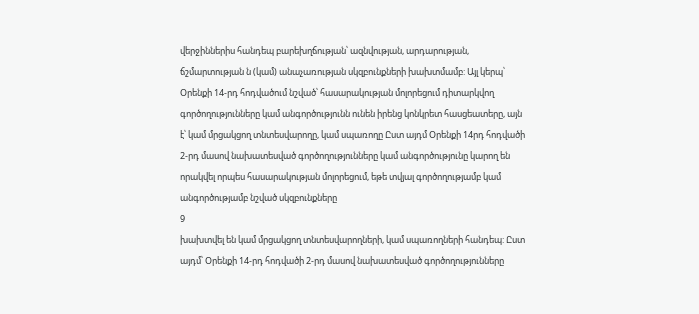վերջիններիս հանդեպ բարեխղճության՝ ազնվության, արդարության, ճշմարտության ն (կամ) անաչառության սկզբունքների խախտմամբ: Այլ կերպ՝ Օրենքի 14-րդ հոդվածում նշված՝ հասարակության մոլորեցում դիտարկվող գործողությունները կամ անգործությունն ունեն իրենց կոնկրետ հասցեատերը, այն է՝ կամ մրցակցող տնտեսվարողը, կամ սպառողը Ըստ այդմ Օրենքի 14րդ հոդվածի 2-րդ մասով նախատեսված գործողությունները կամ անգործությունը կարող են որակվել որպես հասարակության մոլորեցում, եթե տվյալ գործողությամբ կամ անգործությամբ նշված սկզբունքները
9
խախտվել են կամ մրցակցող տնտեսվարողների, կամ սպառողների հանդեպ: Ըստ այդմ՝ Օրենքի 14-րդ հոդվածի 2-րդ մասով նախատեսված գործողությունները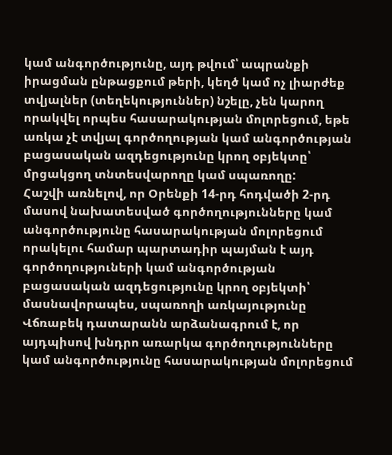կամ անգործությունը, այդ թվում՝ ապրանքի իրացման ընթացքում թերի, կեղծ կամ ոչ լիարժեք տվյալներ (տեղեկություններ) նշելը, չեն կարող որակվել որպես հասարակության մոլորեցում, եթե առկա չէ տվյալ գործողության կամ անգործության բացասական ազդեցությունը կրող օբյեկտը՝ մրցակցող տնտեսվարողը կամ սպառողը:
Հաշվի առնելով, որ Օրենքի 14-րդ հոդվածի 2-րդ մասով նախատեսված գործողությունները կամ անգործությունը հասարակության մոլորեցում որակելու համար պարտադիր պայման է այդ գործողություների կամ անգործության բացասական ազդեցությունը կրող օբյեկտի՝ մասնավորապես, սպառողի առկայությունը Վճռաբեկ դատարանն արձանագրում է, որ այդպիսով խնդրո առարկա գործողությունները կամ անգործությունը հասարակության մոլորեցում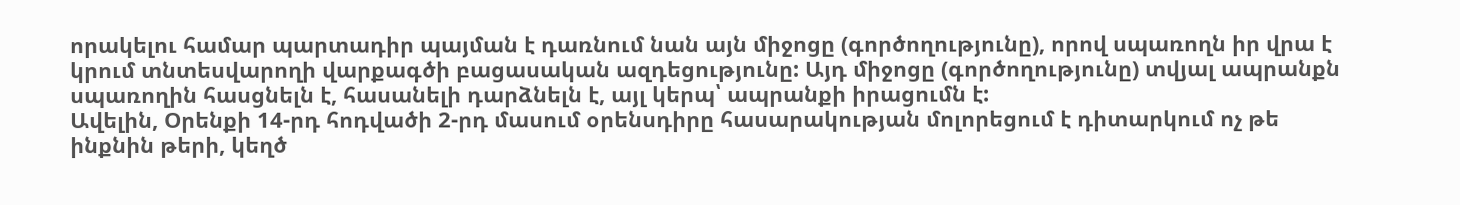որակելու համար պարտադիր պայման է դառնում նան այն միջոցը (գործողությունը), որով սպառողն իր վրա է կրում տնտեսվարողի վարքագծի բացասական ազդեցությունը: Այդ միջոցը (գործողությունը) տվյալ ապրանքն սպառողին հասցնելն է, հասանելի դարձնելն է, այլ կերպ՝ ապրանքի իրացումն է:
Ավելին, Օրենքի 14-րդ հոդվածի 2-րդ մասում օրենսդիրը հասարակության մոլորեցում է դիտարկում ոչ թե ինքնին թերի, կեղծ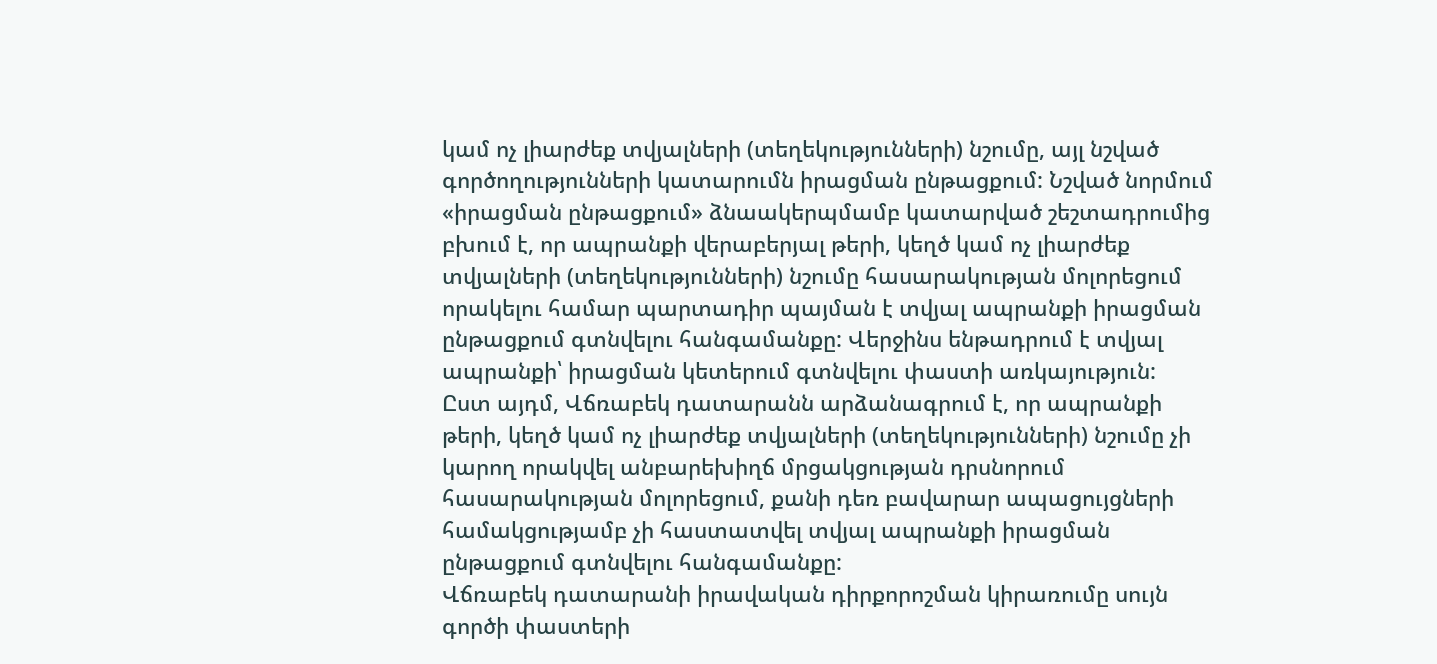կամ ոչ լիարժեք տվյալների (տեղեկությունների) նշումը, այլ նշված գործողությունների կատարումն իրացման ընթացքում: Նշված նորմում «իրացման ընթացքում» ձնաակերպմամբ կատարված շեշտադրումից բխում է, որ ապրանքի վերաբերյալ թերի, կեղծ կամ ոչ լիարժեք տվյալների (տեղեկությունների) նշումը հասարակության մոլորեցում որակելու համար պարտադիր պայման է տվյալ ապրանքի իրացման ընթացքում գտնվելու հանգամանքը: Վերջինս ենթադրում է տվյալ ապրանքի՝ իրացման կետերում գտնվելու փաստի առկայություն:
Ըստ այդմ, Վճռաբեկ դատարանն արձանագրում է, որ ապրանքի թերի, կեղծ կամ ոչ լիարժեք տվյալների (տեղեկությունների) նշումը չի կարող որակվել անբարեխիղճ մրցակցության դրսնորում հասարակության մոլորեցում, քանի դեռ բավարար ապացույցների համակցությամբ չի հաստատվել տվյալ ապրանքի իրացման ընթացքում գտնվելու հանգամանքը:
Վճռաբեկ դատարանի իրավական դիրքորոշման կիրառումը սույն գործի փաստերի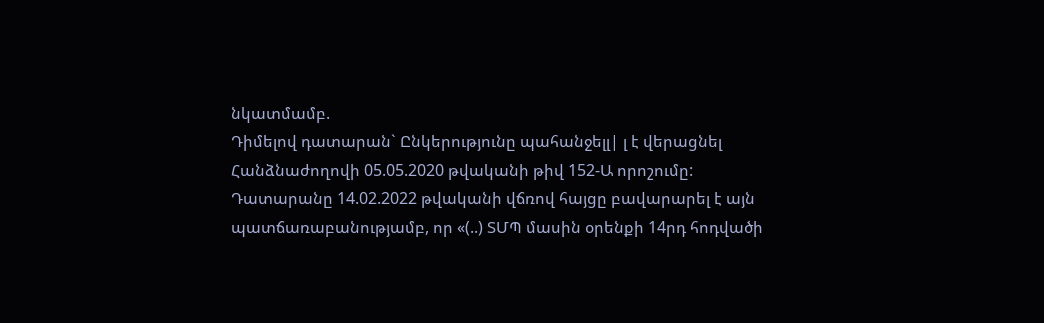նկատմամբ.
Դիմելով դատարան` Ընկերությունը պահանջելլ| լ է վերացնել Հանձնաժողովի 05.05.2020 թվականի թիվ 152-Ա որոշումը:
Դատարանը 14.02.2022 թվականի վճռով հայցը բավարարել է այն պատճառաբանությամբ, որ «(..) ՏՄՊ մասին օրենքի 14րդ հոդվածի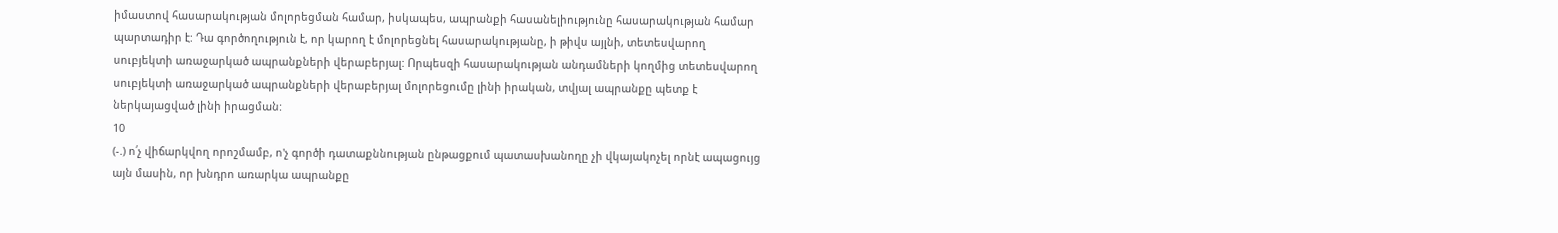իմաստով հասարակության մոլորեցման համար, իսկապես, ապրանքի հասանելիությունը հասարակության համար պարտադիր է: Դա գործողություն է, որ կարող է մոլորեցնել հասարակությանը, ի թիվս այլնի, տետեսվարող սուբյեկտի առաջարկած ապրանքների վերաբերյալ: Որպեսզի հասարակության անդամների կողմից տետեսվարող սուբյեկտի առաջարկած ապրանքների վերաբերյալ մոլորեցումը լինի իրական, տվյալ ապրանքը պետք է ներկայացված լինի իրացման:
10
(-.) ո՛չ վիճարկվող որոշմամբ, ո'չ գործի դատաքննության ընթացքում պատասխանողը չի վկայակոչել որնէ ապացույց այն մասին, որ խնդրո առարկա ապրանքը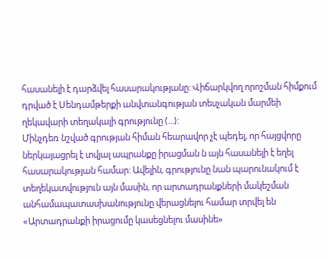հասանելի է դարձվել հասարակությանը: Վիճարկվող որոշման հիմքում դրված է Սենդամթերքի անվտանգության տեսչական մարմեի ղեկավարի տեղակալի գրությունը (...):
Մինչդեռ նշված գրության հիման հեարավոր չէ պեդել, որ հայցվորը ներկայացրել է տվյալ ապրանքը իրացման ն այն հասանելի է եղել հասարակության համար: Ավելին, գրությունը նան պարունակում է տեղեկատվություն այն մասին, որ արտադրանքների մակեշման անհամապատասխանությունը վերացնելու համար տրվել են «Արտադրանքի իրացումը կասեցնելու մասինե»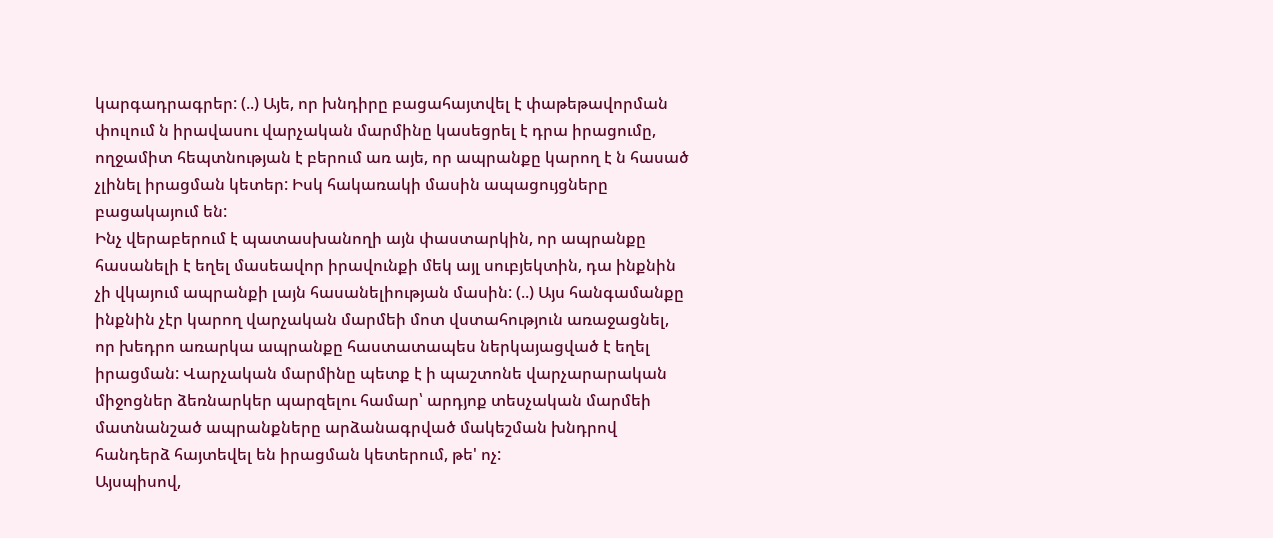կարգադրագրեր: (..) Այե, որ խնդիրը բացահայտվել է փաթեթավորման փուլում ն իրավասու վարչական մարմինը կասեցրել է դրա իրացումը, ողջամիտ հեպտնության է բերում առ այե, որ ապրանքը կարող է ն հասած չլինել իրացման կետեր: Իսկ հակառակի մասին ապացույցները բացակայում են:
Ինչ վերաբերում է պատասխանողի այն փաստարկին, որ ապրանքը հասանելի է եղել մասեավոր իրավունքի մեկ այլ սուբյեկտին, դա ինքնին չի վկայում ապրանքի լայն հասանելիության մասին: (..) Այս հանգամանքը ինքնին չէր կարող վարչական մարմեի մոտ վստահություն առաջացնել, որ խեդրո առարկա ապրանքը հաստատապես ներկայացված է եղել իրացման: Վարչական մարմինը պետք է ի պաշտոնե վարչարարական միջոցներ ձեռնարկեր պարզելու համար՝ արդյոք տեսչական մարմեի մատնանշած ապրանքները արձանագրված մակեշման խնդրով հանդերձ հայտեվել են իրացման կետերում, թե' ոչ:
Այսպիսով,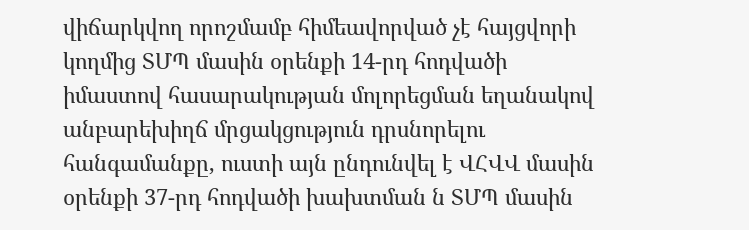վիճարկվող որոշմամբ հիմեավորված չէ հայցվորի կողմից ՏՄՊ մասին օրենքի 14-րդ հոդվածի իմաստով հասարակության մոլորեցման եղանակով անբարեխիղճ մրցակցություն դրսնորելու հանգամանքը, ուստի այն ընդունվել է ՎՀՎՎ մասին օրենքի 37-րդ հոդվածի խախտման ն ՏՄՊ մասին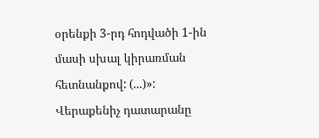օրենքի 3-րդ հոդվածի 1-ին մասի սխալ կիրառման հետնանքով: (...)»:
Վերաքենիչ դատարանը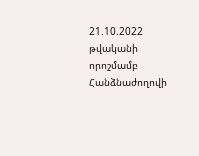21.10.2022 թվականի որոշմամբ Հանձնաժողովի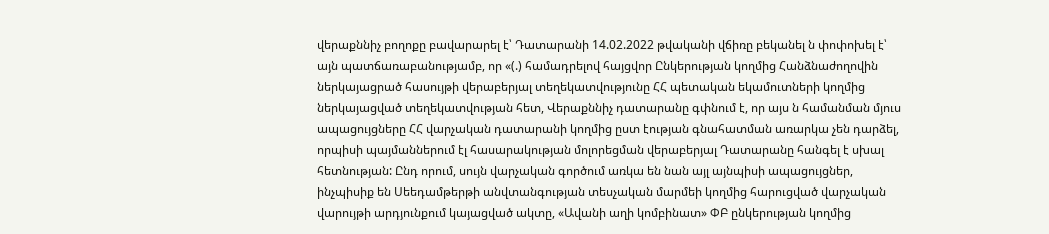վերաքննիչ բողոքը բավարարել է՝ Դատարանի 14.02.2022 թվականի վճիռը բեկանել ն փոփոխել է՝ այն պատճառաբանությամբ, որ «(.) համադրելով հայցվոր Ընկերության կողմից Հանձնաժողովին ներկայացրած հասույթի վերաբերյալ տեղեկատվությունը ՀՀ պետական եկամուտների կողմից ներկայացված տեղեկատվության հետ, Վերաքննիչ դատարանը գփնում է, որ այս ն համանման մյուս ապացույցները ՀՀ վարչական դատարանի կողմից ըստ էության գնահատման առարկա չեն դարձել, որպիսի պայմաններում էլ հասարակության մոլորեցման վերաբերյալ Դատարանը հանգել է սխալ հետնության: Ընդ որում, սույն վարչական գործում առկա են նան այլ այնպիսի ապացույցներ, ինչպիսիք են Սեեդամթերթի անվտանգության տեսչական մարմեի կողմից հարուցված վարչական վարույթի արդյունքում կայացված ակտը, «Ավանի աղի կոմբինատ» ՓԲ ընկերության կողմից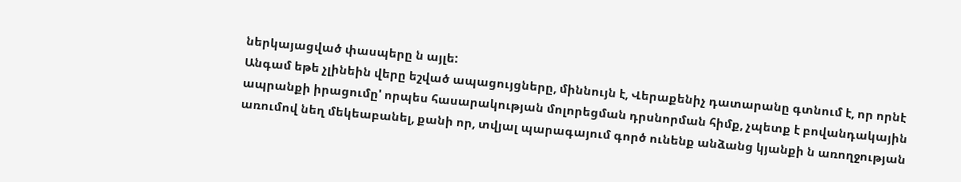ներկայացված փասպերը ն այլե:
Անգամ եթե չլինեին վերը եշված ապացույցները, միննույն է, Վերաքենիչ դատարանը գտնում է, որ որնէ ապրանքի իրացումը' որպես հասարակության մոլորեցման դրսնորման հիմք, չպետք է բովանդակային առումով նեղ մեկեաբանել, քանի որ, տվյալ պարագայում գործ ունենք անձանց կյանքի ն առողջության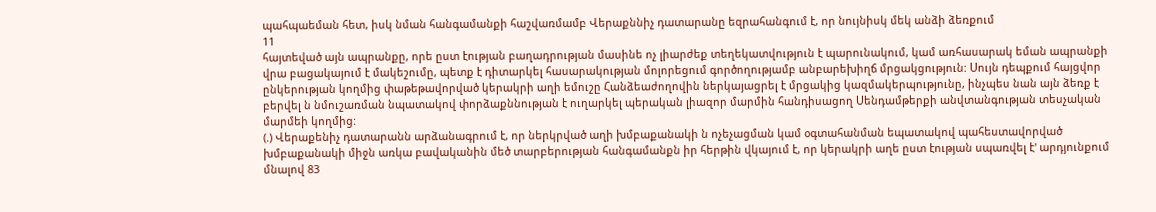պահպաեման հետ, իսկ նման հանգամանքի հաշվառմամբ Վերաքննիչ դատարանը եզրահանգում է, որ նույնիսկ մեկ անձի ձեռքում
11
հայտեված այն ապրանքը, որե ըստ էության բաղադրության մասինե ոչ լիարժեք տեղեկատվություն է պարունակում, կամ առհասարակ եման ապրանքի վրա բացակայում է մակեշումը, պետք է դիտարկել հասարակության մոլորեցում գործողությամբ անբարեխիղճ մրցակցություն: Սույն դեպքում հայցվոր ընկերության կողմից փաթեթավորված կերակրի աղի եմուշը Հանձեաժողովին ներկայացրել է մրցակից կազմակերպությունը, ինչպես նան այն ձեռք է բերվել ն նմուշառման նպատակով փորձաքննության է ուղարկել պերական լիազոր մարմին հանդիսացող Սենդամթերքի անվտանգության տեսչական մարմեի կողմից:
(.) Վերաքենիչ դատարանն արձանագրում է, որ ներկրված աղի խմբաքանակի ն ոչեչացման կամ օգտահանման եպատակով պահեստավորված խմբաքանակի միջն առկա բավականին մեծ տարբերության հանգամանքն իր հերթին վկայում է, որ կերակրի աղե ըստ էության սպառվել է' արդյունքում մնալով 83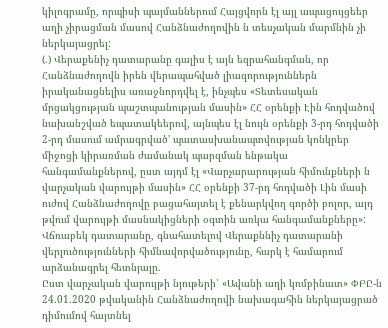կիլոգրամը, որպիսի պայմաններում Հայցվորն էլ այլ ապացույցեեր աղի չիրացման մասով Հանձնաժողովին ն տեսչական մարմնին չի ներկայացրել:
(.) Վերաքենիչ դատարանը գալիս է այն եզրահանգման, որ Հանձնաժողովն իրեն վերապահված լիազորություններն իրականացնելիս առաջնորդվել է, ինչպես «Տետեսական մրցակցության պաշտպանության մասին» ՀՀ օրենքի Էին հոդվածով նախանշված եպատակեերով, այնպես էլ նույն օրենքի 3-րդ հոդվածի 2-րդ մասում ամրագրված' պատասխանապտվության կոնկրեր միջոցի կիրառման ժամանակ պարզման ենթակա հանգամանքներով, ըստ այդմ էլ «Վարչարարության հիմունքների ն վարչական վարույթի մասին» ՀՀ օրենքի 37-րդ հոդվածի Լին մասի ուժով Հանձնաժողովը բացահայտել է քենարկվող գործի բոլոր, այդ թվում վարույթի մասնակիցների օգտին առկա հանգամանքները»:
Վճռաբեկ դատարանը, գնահատելով Վերաքննիչ դատարանի վերլուծությունների հիմնավորվածությունը, հարկ է համարում արձանագրել հետնյալը.
Ըստ վարչական վարույթի նյութերի՝ «Ավանի աղի կոմբինատ» ՓԲԸ-ն 24.01.2020 թվականին Հանձնաժողովի նախագահին ներկայացրած դիմումով հայտնել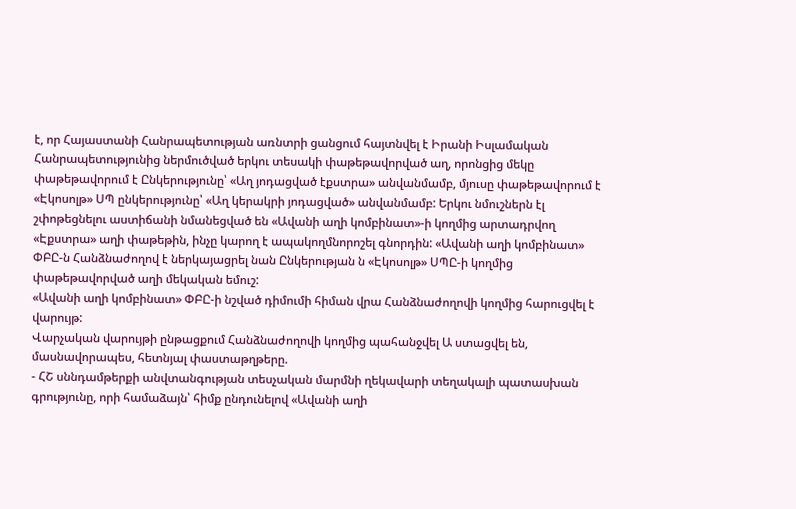է, որ Հայաստանի Հանրապետության առնտրի ցանցում հայտնվել է Իրանի Իսլամական Հանրապետությունից ներմուծված երկու տեսակի փաթեթավորված աղ, որոնցից մեկը փաթեթավորում է Ընկերությունը՝ «Աղ յոդացված էքստրա» անվանմամբ, մյուսը փաթեթավորում է «Էկոսոլթ» ՍՊ ընկերությունը՝ «Աղ կերակրի յոդացված» անվանմամբ: Երկու նմուշներն էլ շփոթեցնելու աստիճանի նմանեցված են «Ավանի աղի կոմբինատ»-ի կողմից արտադրվող «Էքստրա» աղի փաթեթին, ինչը կարող է ապակողմնորոշել գնորդին: «Ավանի աղի կոմբինատ» ՓԲԸ-ն Հանձնաժողով է ներկայացրել նան Ընկերության ն «Էկոսոլթ» ՍՊԸ-ի կողմից փաթեթավորված աղի մեկական եմուշ:
«Ավանի աղի կոմբինատ» ՓԲԸ-ի նշված դիմումի հիման վրա Հանձնաժողովի կողմից հարուցվել է վարույթ:
Վարչական վարույթի ընթացքում Հանձնաժողովի կողմից պահանջվել Ա ստացվել են, մասնավորապես, հետնյալ փաստաթղթերը.
- ՀՇ սննդամթերքի անվտանգության տեսչական մարմնի ղեկավարի տեղակալի պատասխան գրությունը, որի համաձայն՝ հիմք ընդունելով «Ավանի աղի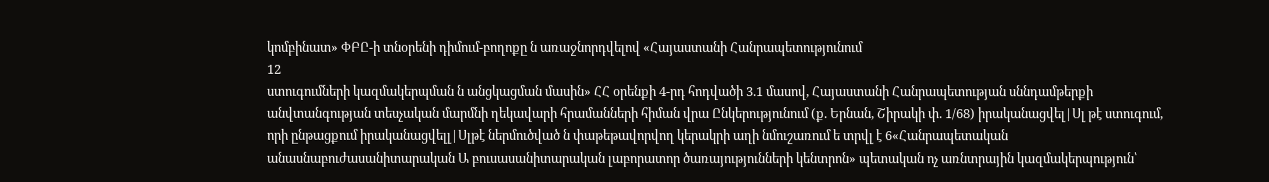կոմբինատ» ՓԲԸ-ի տնօրենի դիմում-բողոքը ն առաջնորդվելով «Հայաստանի Հանրապետությունում
12
ստուգումների կազմակերպման ն անցկացման մասին» ՀՀ օրենքի 4-րդ հոդվածի 3.1 մասով, Հայաստանի Հանրապետության սննդամթերքի անվտանգության տեսչական մարմնի ղեկավարի հրամանների հիման վրա Ընկերությունում (ք. Երնան, Շիրակի փ. 1/68) իրականացվել|Սլ թէ ստուգում, որի ընթացքում իրականացվելլ|Սլթէ ներմուծված ն փաթեթավորվող կերակրի աղի նմուշառում ե տրվլ է 6«Հանրապետական անասնաբուժասանիտարական Ա բուսասանիտարական լաբորատոր ծառայությունների կենտրոն» պետական ոչ առնտրային կազմակերպություն՝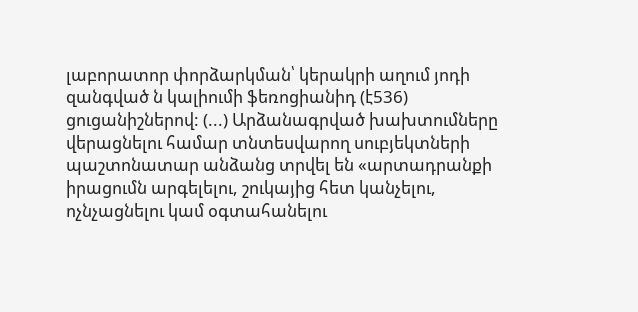լաբորատոր փորձարկման՝ կերակրի աղում յոդի զանգված ն կալիումի ֆեռոցիանիդ (է536) ցուցանիշներով: (...) Արձանագրված խախտումները վերացնելու համար տնտեսվարող սուբյեկտների պաշտոնատար անձանց տրվել են «արտադրանքի իրացումն արգելելու, շուկայից հետ կանչելու, ոչնչացնելու կամ օգտահանելու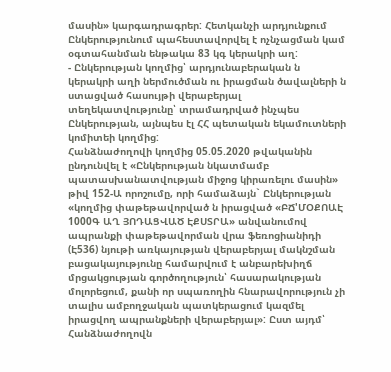մասին» կարգադրագրեր: Հետկանչի արդյունքում Ընկերությունում պահեստավորվել է ոչնչացման կամ օգտահանման ենթակա 83 կգ կերակրի աղ:
- Ընկերության կողմից՝ արդյունաբերական ն կերակրի աղի ներմուծման ու իրացման ծավալների ն ստացված հասույթի վերաբերյալ տեղեկատվությունը՝ տրամադրված ինչպես Ընկերության, այնպես էլ ՀՀ պետական եկամուտների կոմիտեի կողմից:
Հանձնաժողովի կողմից 05.05.2020 թվականին ընդունվել է «Ընկերության նկատմամբ պատասխանատվության միջոց կիրառելու մասին» թիվ 152-Ա որոշումը, որի համաձայն` Ընկերության «կողմից փաթեթավորված ն իրացված «ԲՃ'ՄՕՔՈԱԷ 1000Գ ԱՂ ՅՈԴԱՑՎԱԾ ԷՔՍՏՐԱ» անվանումով ապրանքի փաթեթավորման վրա ֆեռոցիանիդի (Է536) նյութի առկայության վերաբերյալ մակնշման բացակայությունը համարվում է անբարեխիղճ մրցակցության գործողություն՝ հասարակության մոլորեցում, քանի որ սպառողին հնարավորություն չի տալիս ամբողջական պատկերացում կազմել իրացվող ապրանքների վերաբերյալ»: Ըստ այդմ՝ Հանձնաժողովն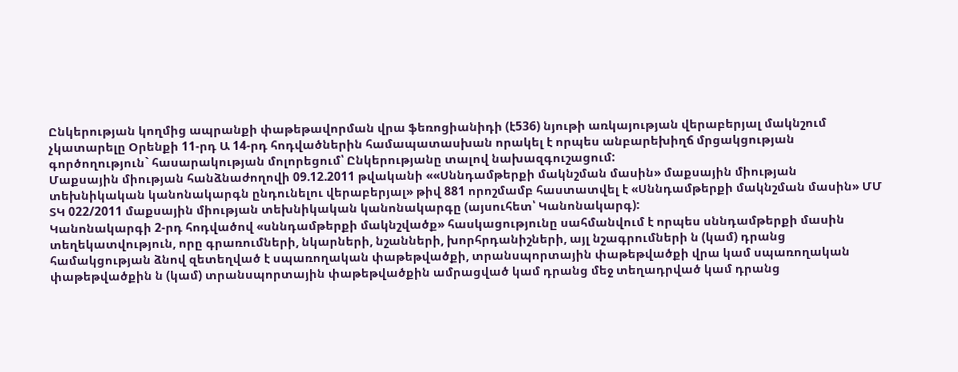Ընկերության կողմից ապրանքի փաթեթավորման վրա ֆեռոցիանիդի (է536) նյութի առկայության վերաբերյալ մակնշում չկատարելը Օրենքի 11-րդ Ա 14-րդ հոդվածներին համապատասխան որակել է որպես անբարեխիղճ մրցակցության գործողություն` հասարակության մոլորեցում՝ Ընկերությանը տալով նախազգուշացում:
Մաքսային միության հանձնաժողովի 09.12.2011 թվականի ««Սննդամթերքի մակնշման մասին» մաքսային միության տեխնիկական կանոնակարգն ընդունելու վերաբերյալ» թիվ 881 որոշմամբ հաստատվել է «Սննդամթերքի մակնշման մասին» ՄՄ ՏԿ 022/2011 մաքսային միության տեխնիկական կանոնակարգը (այսուհետ՝ Կանոնակարգ):
Կանոնակարգի 2-րդ հոդվածով «սննդամթերքի մակնշվածք» հասկացությունը սահմանվում է որպես սննդամթերքի մասին տեղեկատվություն, որը գրառումների, նկարների, նշանների, խորհրդանիշների, այլ նշագրումների ն (կամ) դրանց համակցության ձնով զետեղված է սպառողական փաթեթվածքի, տրանսպորտային փաթեթվածքի վրա կամ սպառողական փաթեթվածքին ն (կամ) տրանսպորտային փաթեթվածքին ամրացված կամ դրանց մեջ տեղադրված կամ դրանց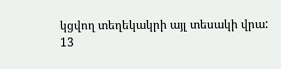կցվող տեղեկակրի այլ տեսակի վրա:
13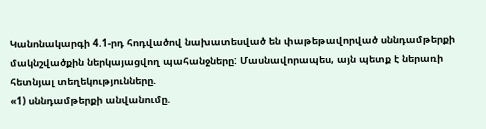Կանոնակարգի 4.1-րդ հոդվածով նախատեսված են փաթեթավորված սննդամթերքի մակնշվածքին ներկայացվող պահանջները: Մասնավորապես, այն պետք է ներառի հետնյալ տեղեկությունները.
«1) սննդամթերքի անվանումը.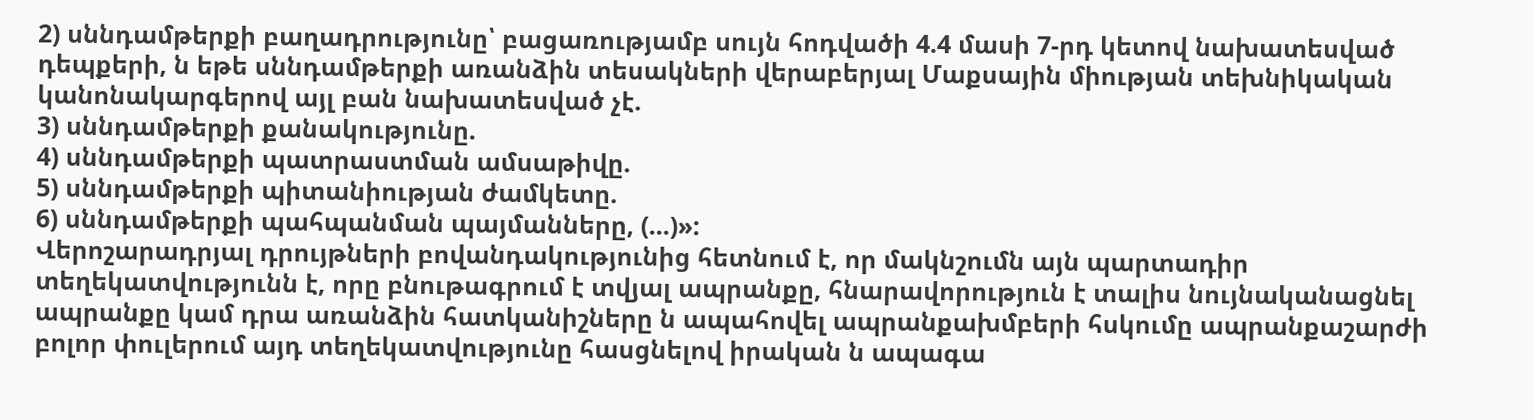2) սննդամթերքի բաղադրությունը՝ բացառությամբ սույն հոդվածի 4.4 մասի 7-րդ կետով նախատեսված դեպքերի, ն եթե սննդամթերքի առանձին տեսակների վերաբերյալ Մաքսային միության տեխնիկական կանոնակարգերով այլ բան նախատեսված չէ.
3) սննդամթերքի քանակությունը.
4) սննդամթերքի պատրաստման ամսաթիվը.
5) սննդամթերքի պիտանիության ժամկետը.
6) սննդամթերքի պահպանման պայմանները, (...)»:
Վերոշարադրյալ դրույթների բովանդակությունից հետնում է, որ մակնշումն այն պարտադիր տեղեկատվությունն է, որը բնութագրում է տվյալ ապրանքը, հնարավորություն է տալիս նույնականացնել ապրանքը կամ դրա առանձին հատկանիշները ն ապահովել ապրանքախմբերի հսկումը ապրանքաշարժի բոլոր փուլերում այդ տեղեկատվությունը հասցնելով իրական ն ապագա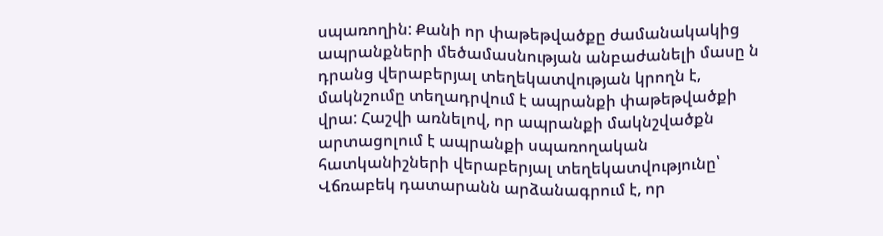սպառողին: Քանի որ փաթեթվածքը ժամանակակից ապրանքների մեծամասնության անբաժանելի մասը ն դրանց վերաբերյալ տեղեկատվության կրողն է, մակնշումը տեղադրվում է ապրանքի փաթեթվածքի վրա: Հաշվի առնելով, որ ապրանքի մակնշվածքն արտացոլում է ապրանքի սպառողական հատկանիշների վերաբերյալ տեղեկատվությունը՝ Վճռաբեկ դատարանն արձանագրում է, որ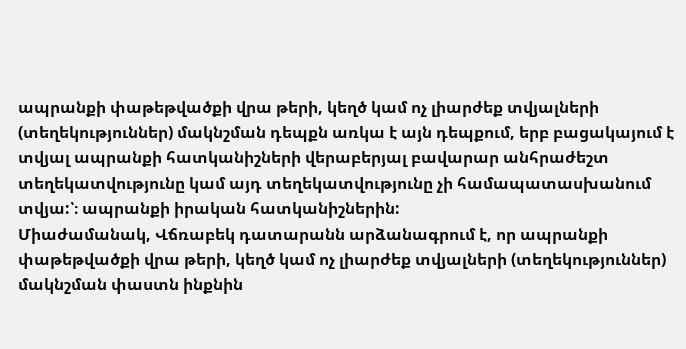ապրանքի փաթեթվածքի վրա թերի, կեղծ կամ ոչ լիարժեք տվյալների (տեղեկություններ) մակնշման դեպքն առկա է այն դեպքում, երբ բացակայում է տվյալ ապրանքի հատկանիշների վերաբերյալ բավարար անհրաժեշտ տեղեկատվությունը կամ այդ տեղեկատվությունը չի համապատասխանում տվյա:՝։ ապրանքի իրական հատկանիշներին:
Միաժամանակ, Վճռաբեկ դատարանն արձանագրում է, որ ապրանքի փաթեթվածքի վրա թերի, կեղծ կամ ոչ լիարժեք տվյալների (տեղեկություններ) մակնշման փաստն ինքնին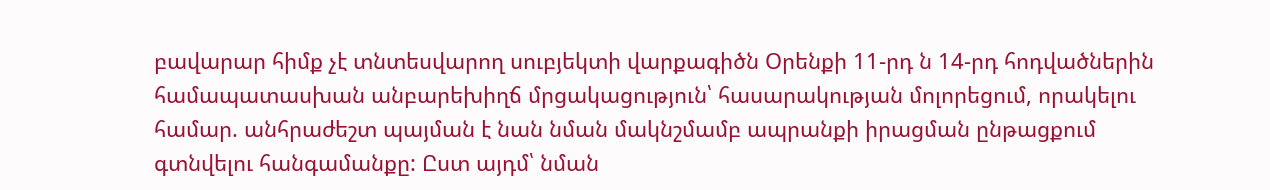բավարար հիմք չէ տնտեսվարող սուբյեկտի վարքագիծն Օրենքի 11-րդ ն 14-րդ հոդվածներին համապատասխան անբարեխիղճ մրցակացություն՝ հասարակության մոլորեցում, որակելու համար. անհրաժեշտ պայման է նան նման մակնշմամբ ապրանքի իրացման ընթացքում գտնվելու հանգամանքը: Ըստ այդմ՝ նման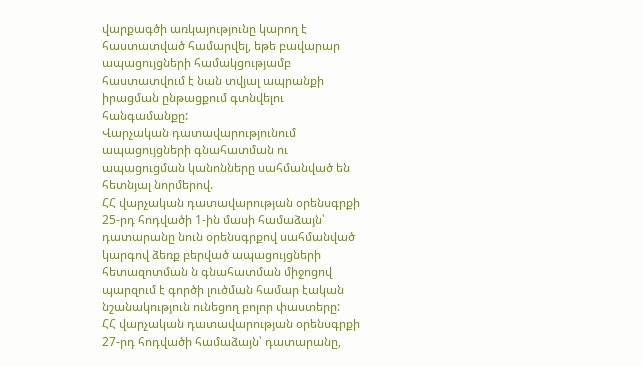վարքագծի առկայությունը կարող է հաստատված համարվել, եթե բավարար ապացույցների համակցությամբ հաստատվում է նան տվյալ ապրանքի իրացման ընթացքում գտնվելու հանգամանքը:
Վարչական դատավարությունում ապացույցների գնահատման ու ապացուցման կանոնները սահմանված են հետնյալ նորմերով.
ՀՀ վարչական դատավարության օրենսգրքի 25-րդ հոդվածի 1-ին մասի համաձայն՝ դատարանը նուն օրենսգրքով սահմանված կարգով ձեռք բերված ապացույցների հետազոտման ն գնահատման միջոցով պարզում է գործի լուծման համար էական նշանակություն ունեցող բոլոր փաստերը:
ՀՀ վարչական դատավարության օրենսգրքի 27-րդ հոդվածի համաձայն՝ դատարանը,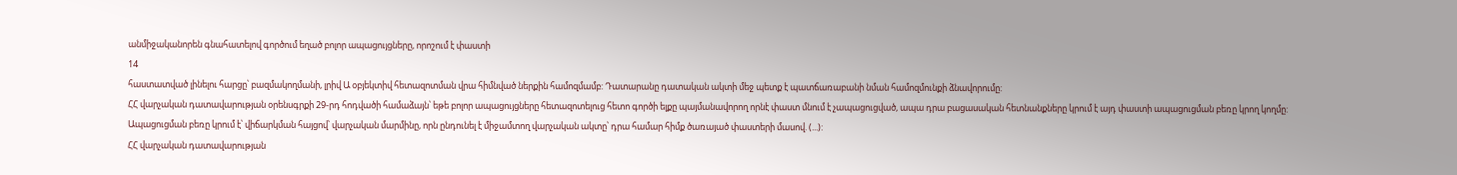անմիջականորեն գնահատելով գործում եղած բոլոր ապացույցները, որոշում է փաստի
14
հաստատված լինելու հարցը՝ բազմակողմանի, լրիվ Ա օբյեկտիվ հետազոտման վրա հիմնված ներքին համոզմամբ: Դատարանը դատական ակտի մեջ պետք է պատճառաբանի նման համոզմունքի ձնավորումը:
ՀՀ վարչական դատավարության օրենսգրքի 29-րդ հոդվածի համաձայն՝ եթե բոլոր ապացույցները հետազոտելուց հետո գործի ելքը պայմանավորող որնէ փաստ մնում է չապացուցված, ապա դրա բացասական հետնանքները կրում է այդ փաստի ապացուցման բեռը կրող կողմը: Ապացուցման բեռը կրում է՝ վիճարկման հայցով՝ վարչական մարմինը, որն ընդունել է միջամտող վարչական ակտը՝ դրա համար հիմք ծառայած փաստերի մասով. (...):
ՀՀ վարչական դատավարության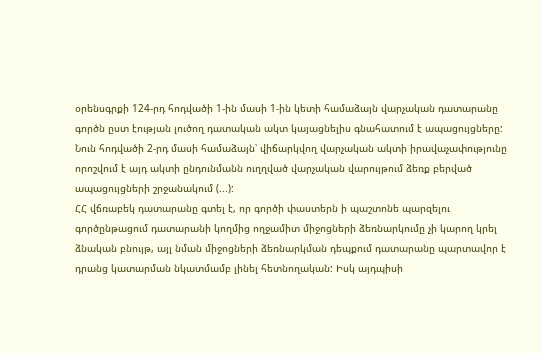օրենսգրքի 124-րդ հոդվածի 1-ին մասի 1-ին կետի համաձայն վարչական դատարանը գործն ըստ էության լուծող դատական ակտ կայացնելիս գնահատում է ապացույցները: Նուն հոդվածի 2-րդ մասի համաձայն՝ վիճարկվող վարչական ակտի իրավաչափությունը որոշվում է այդ ակտի ընդունմանն ուղղված վարչական վարույթում ձեռք բերված ապացույցների շրջանակում (...):
ՀՀ վճռաբեկ դատարանը գտել է, որ գործի փաստերն ի պաշտոնե պարզելու գործընթացում դատարանի կողմից ողջամիտ միջոցների ձեռնարկումը չի կարող կրել ձնական բնույթ, այլ նման միջոցների ձեռնարկման դեպքում դատարանը պարտավոր է դրանց կատարման նկատմամբ լինել հետնողական: Իսկ այդպիսի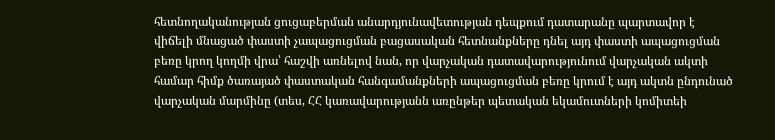հետնողականության ցուցաբերման անարդյունավետության դեպքում դատարանը պարտավոր է վիճելի մնացած փաստի չապացուցման բացասական հետնանքները դնել այդ փաստի ապացուցման բեռը կրող կողմի վրա՝ հաշվի առնելով նան, որ վարչական դատավարությունում վարչական ակտի համար հիմք ծառայած փաստական հանգամանքների ապացուցման բեռը կրում է այդ ակտն ընդունած վարչական մարմինը (տես, ՀՀ կառավարությանն առընթեր պետական եկամուտների կոմիտեի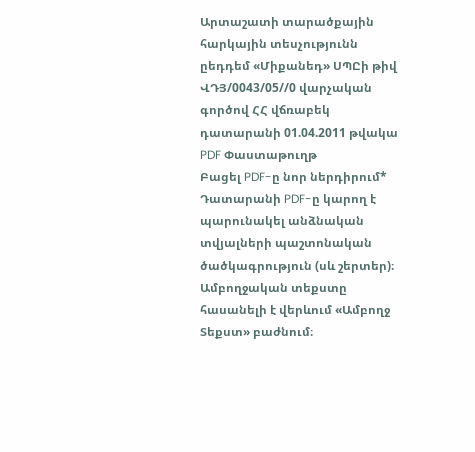Արտաշատի տարածքային հարկային տեսչությունն ըեդդեմ «Միքանեդ» ՍՊԸի թիվ ՎԴՅ/0043/05//0 վարչական գործով ՀՀ վճռաբեկ դատարանի 01.04.2011 թվակա
PDF Փաստաթուղթ
Բացել PDF-ը նոր ներդիրում* Դատարանի PDF-ը կարող է պարունակել անձնական տվյալների պաշտոնական ծածկագրություն (սև շերտեր)։ Ամբողջական տեքստը հասանելի է վերևում «Ամբողջ Տեքստ» բաժնում։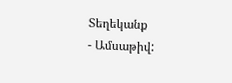Տեղեկանք
- Ամսաթիվ: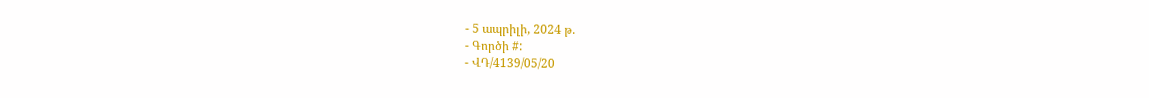- 5 ապրիլի, 2024 թ.
- Գործի #:
- ՎԴ/4139/05/20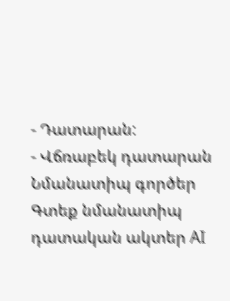- Դատարան:
- Վճռաբեկ դատարան
Նմանատիպ գործեր
Գտեք նմանատիպ դատական ակտեր AI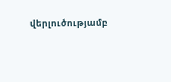վերլուծությամբ